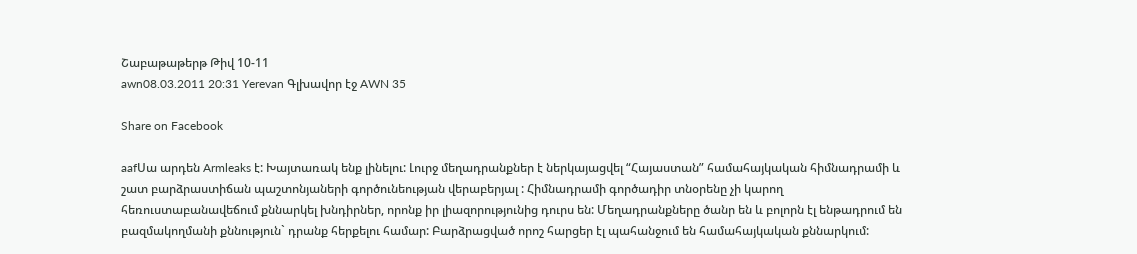Շաբաթաթերթ Թիվ 10-11
awn08.03.2011 20:31 Yerevan Գլխավոր էջ AWN 35

Share on Facebook

aafՍա արդեն Armleaks է: Խայտառակ ենք լինելու: Լուրջ մեղադրանքներ է ներկայացվել “Հայաստան” համահայկական հիմնադրամի և շատ բարձրաստիճան պաշտոնյաների գործունեության վերաբերյալ : Հիմնադրամի գործադիր տնօրենը չի կարող հեռուստաբանավեճում քննարկել խնդիրներ, որոնք իր լիազորությունից դուրս են: Մեղադրանքները ծանր են և բոլորն էլ ենթադրում են բազմակողմանի քննություն` դրանք հերքելու համար: Բարձրացված որոշ հարցեր էլ պահանջում են համահայկական քննարկում: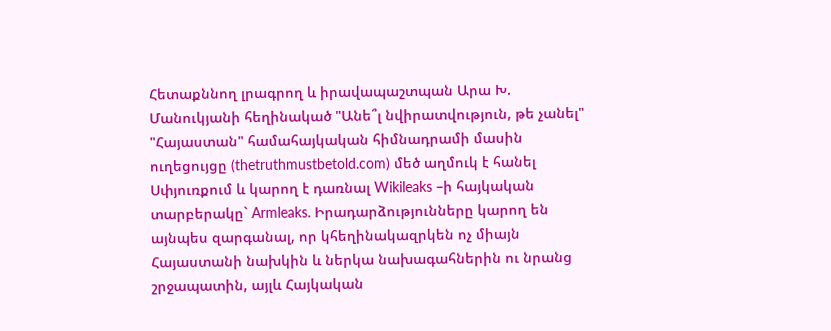Հետաքննող լրագրող և իրավապաշտպան Արա Խ. Մանուկյանի հեղինակած "Անե՞լ նվիրատվություն, թե չանել" "Հայաստան" համահայկական հիմնադրամի մասին ուղեցույցը (thetruthmustbetold.com) մեծ աղմուկ է հանել Սփյուռքում և կարող է դառնալ Wikileaks –ի հայկական տարբերակը` Armleaks. Իրադարձությունները կարող են այնպես զարգանալ, որ կհեղինակազրկեն ոչ միայն Հայաստանի նախկին և ներկա նախագահներին ու նրանց շրջապատին, այլև Հայկական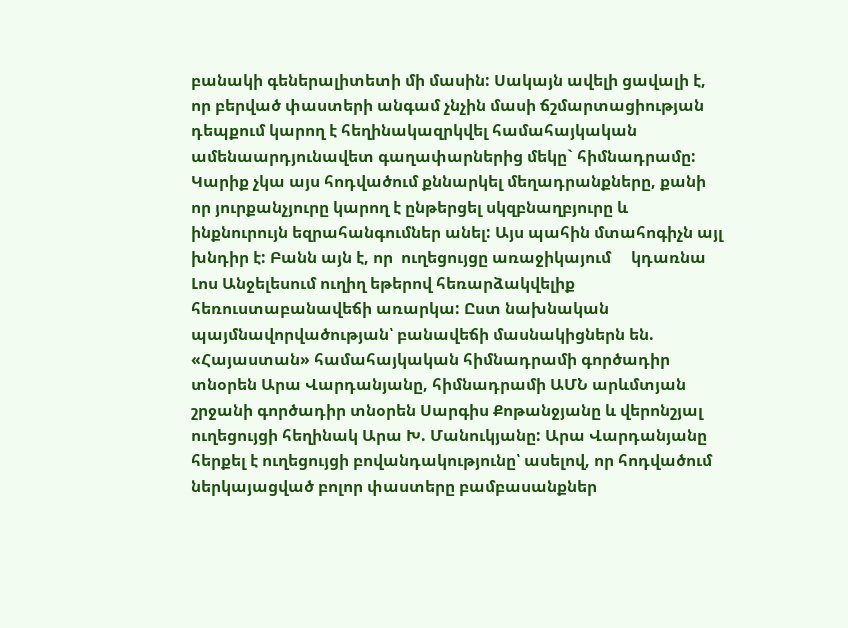բանակի գեներալիտետի մի մասին: Սակայն ավելի ցավալի է, որ բերված փաստերի անգամ չնչին մասի ճշմարտացիության դեպքում կարող է հեղինակազրկվել համահայկական ամենաարդյունավետ գաղափարներից մեկը` հիմնադրամը: Կարիք չկա այս հոդվածում քննարկել մեղադրանքները, քանի որ յուրքանչյուրը կարող է ընթերցել սկզբնաղբյուրը և ինքնուրույն եզրահանգումներ անել: Այս պահին մտահոգիչն այլ խնդիր է: Բանն այն է, որ  ուղեցույցը առաջիկայում     կդառնա Լոս Անջելեսում ուղիղ եթերով հեռարձակվելիք հեռուստաբանավեճի առարկա: Ըստ նախնական պայմնավորվածության՝ բանավեճի մասնակիցներն են. «Հայաստան» համահայկական հիմնադրամի գործադիր տնօրեն Արա Վարդանյանը, հիմնադրամի ԱՄՆ արևմտյան շրջանի գործադիր տնօրեն Սարգիս Քոթանջյանը և վերոնշյալ ուղեցույցի հեղինակ Արա Խ. Մանուկյանը: Արա Վարդանյանը հերքել է ուղեցույցի բովանդակությունը՝ ասելով, որ հոդվածում ներկայացված բոլոր փաստերը բամբասանքներ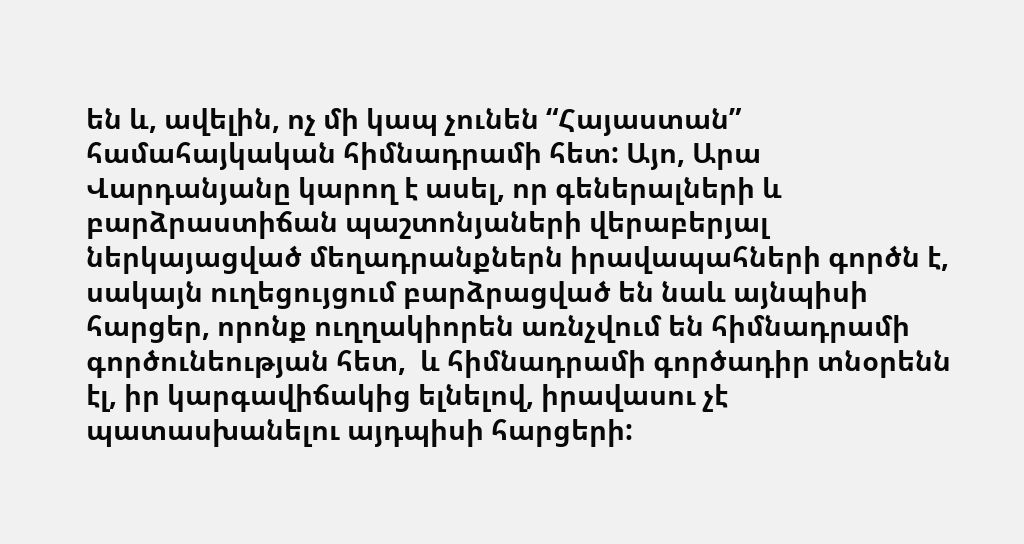են և, ավելին, ոչ մի կապ չունեն “Հայաստան” համահայկական հիմնադրամի հետ: Այո, Արա Վարդանյանը կարող է ասել, որ գեներալների և բարձրաստիճան պաշտոնյաների վերաբերյալ ներկայացված մեղադրանքներն իրավապահների գործն է, սակայն ուղեցույցում բարձրացված են նաև այնպիսի հարցեր, որոնք ուղղակիորեն առնչվում են հիմնադրամի գործունեության հետ,  և հիմնադրամի գործադիր տնօրենն էլ, իր կարգավիճակից ելնելով, իրավասու չէ պատասխանելու այդպիսի հարցերի: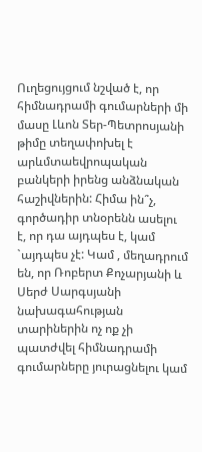Ուղեցույցում նշված է, որ հիմնադրամի գումարների մի մասը Լևոն Տեր-Պետրոսյանի թիմը տեղափոխել է արևմտաեվրոպական բանկերի իրենց անձնական հաշիվներին: Հիմա ին՞չ, գործադիր տնօրենն ասելու է, որ դա այդպես է, կամ `այդպես չէ: Կամ , մեղադրում են, որ Ռոբերտ Քոչարյանի և Սերժ Սարգսյանի նախագահության տարիներին ոչ ոք չի պատժվել հիմնադրամի գումարները յուրացնելու կամ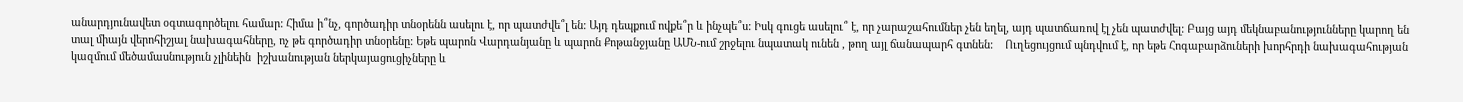անարդյունավետ օգտագործելու համար: Հիմա ի՞նչ, գործադիր տնօրենն ասելու է, որ պատժվե՞լ են: Այդ դեպքում ովքե՞ր և ինչպե՞ս: Իսկ գուցե ասելու՞ է, որ չարաշահումներ չեն եղել, այդ պատճառով էլ չեն պատժվել: Բայց այդ մեկնաբանությունները կարող են տալ միայն վերոհիշյալ նախագահները, ոչ թե գործադիր տնօրենը: Եթե պարոն Վարդանյանը և պարոն Քոթանջյանը ԱՄՆ-ում շրջելու նպատակ ունեն , թող այլ ճանապարհ գտնեն:    Ուղեցույցում պնդվում է, որ եթե Հոգաբարձուների խորհրդի նախագահության կազմում մեծամասնություն չլինեին  իշխանության ներկայացուցիչները և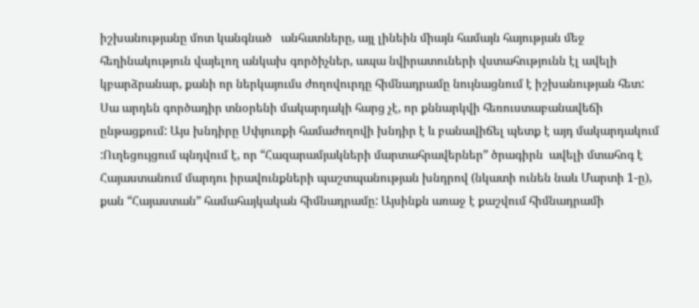իշխանությանը մոտ կանգնած   անհատները, այլ լինեին միայն համայն հայության մեջ հեղինակություն վայելող անկախ գործիչներ, ապա նվիրատուների վստահությունն էլ ավելի կբարձրանար, քանի որ ներկայումս ժողովուրդը հիմնադրամը նույնացնում է իշխանության հետ: Սա արդեն գործադիր տնօրենի մակարդակի հարց չէ, որ քննարկվի հեռուստաբանավեճի ընթացքում: Այս խնդիրը Սփյուռքի համաժողովի խնդիր է և բանավիճել պետք է այդ մակարդակում :Ուղեցույցում պնդվում է, որ “Հազարամյակների մարտահրավերներ” ծրագիրն  ավելի մտահոգ է Հայաստանում մարդու իրավունքների պաշտպանության խնդրով (նկատի ունեն նաև Մարտի 1-ը), քան “Հայաստան” համահայկական հիմնադրամը: Այսինքն առաջ է քաշվում հիմնադրամի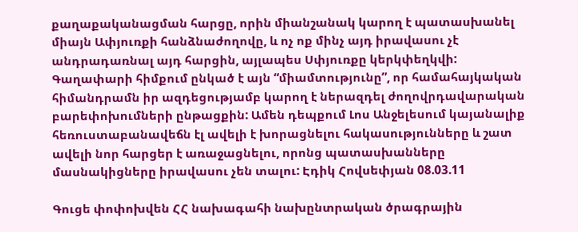քաղաքականացման հարցը, որին միանշանակ կարող է պատասխանել միայն Ափյուռքի հանձնաժողովը, և ոչ ոք մինչ այդ իրավասու չէ անդրադառնալ այդ հարցին, այլապես Սփյուռքը կերկփեղկվի: Գաղափարի հիմքում ընկած է այն “միամտությունը”, որ համահայկական հիմանդրամն իր ազդեցությամբ կարող է ներազդել ժողովրդավարական բարեփոխումների ընթացքին: Ամեն դեպքում Լոս Անջելեսում կայանալիք հեռուստաբանավեճն էլ ավելի է խորացնելու հակասությունները և շատ ավելի նոր հարցեր է առաջացնելու, որոնց պատասխանները մասնակիցները իրավասու չեն տալու: Էդիկ Հովսեփյան 08.03.11

Գուցե փոփոխվեն ՀՀ նախագահի նախընտրական ծրագրային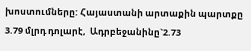խոստումները: Հայաստանի արտաքին պարտքը 3.79 մլրդ դոլարէ,  Ադրբեջանինը`2.73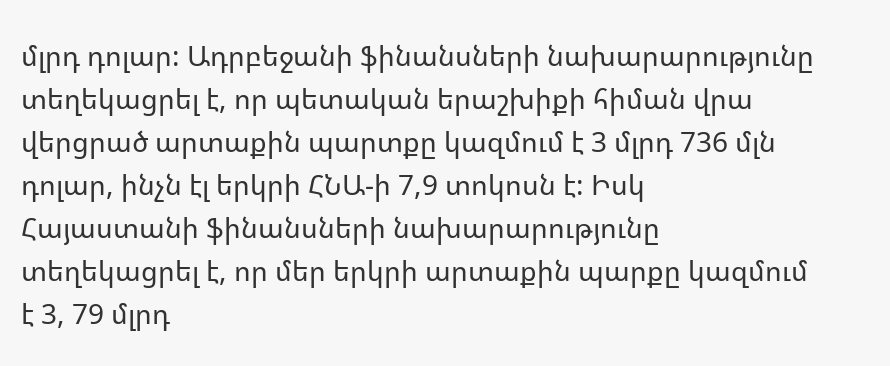մլրդ դոլար: Ադրբեջանի ֆինանսների նախարարությունը տեղեկացրել է, որ պետական երաշխիքի հիման վրա վերցրած արտաքին պարտքը կազմում է 3 մլրդ 736 մլն դոլար, ինչն էլ երկրի ՀՆԱ-ի 7,9 տոկոսն է: Իսկ Հայաստանի ֆինանսների նախարարությունը տեղեկացրել է, որ մեր երկրի արտաքին պարքը կազմում է 3, 79 մլրդ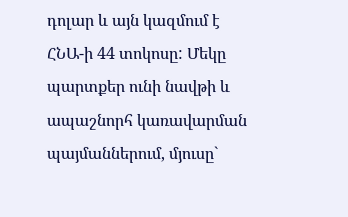դոլար և այն կազմում է ՀՆԱ-ի 44 տոկոսը: Մեկը պարտքեր ունի նավթի և ապաշնորհ կառավարման պայմաններում, մյուսը`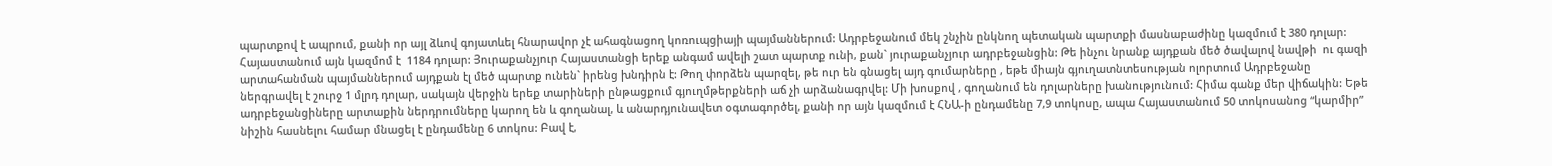պարտքով է ապրում, քանի որ այլ ձևով գոյատևել հնարավոր չէ ահագնացող կոռուպցիայի պայմաններում: Ադրբեջանում մեկ շնչին ընկնող պետական պարտքի մասնաբաժինը կազմում է 380 դոլար: Հայաստանում այն կազմոմ է  1184 դոլար: Յուրաքանչյուր Հայաստանցի երեք անգամ ավելի շատ պարտք ունի, քան` յուրաքանչյուր ադրբեջանցին: Թե ինչու նրանք այդքան մեծ ծավալով նավթի  ու գազի արտահանման պայմաններում այդքան էլ մեծ պարտք ունեն` իրենց խնդիրն է: Թող փորձեն պարզել, թե ուր են գնացել այդ գումարները , եթե միայն գյուղատնտեսության ոլորտում Ադրբեջանը ներգրավել է շուրջ 1 մլրդ դոլար, սակայն վերջին երեք տարիների ընթացքում գյուղմթերքների աճ չի արձանագրվել: Մի խոսքով , գողանում են դոլարները խանությունում: Հիմա գանք մեր վիճակին: Եթե ադրբեջանցիները արտաքին ներդրումները կարող են և գողանալ, և անարդյունավետ օգտագործել, քանի որ այն կազմում է ՀՆԱ-ի ընդամենը 7,9 տոկոսը, ապա Հայաստանում 50 տոկոսանոց “կարմիր” նիշին հասնելու համար մնացել է ընդամենը 6 տոկոս: Բավ է,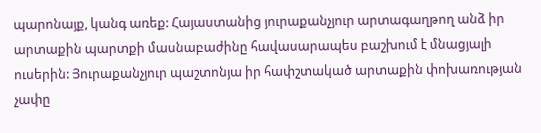պարոնայք, կանգ առեք: Հայաստանից յուրաքանչյուր արտագաղթող անձ իր արտաքին պարտքի մասնաբաժինը հավասարապես բաշխում է մնացյալի ուսերին: Յուրաքանչյուր պաշտոնյա իր հափշտակած արտաքին փոխառության չափը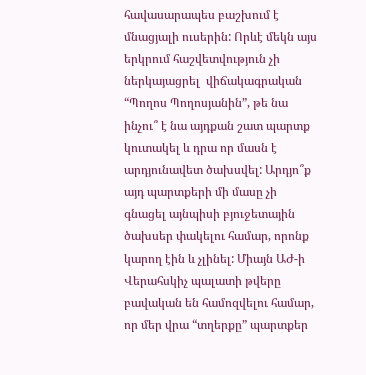հավասարապես բաշխում է մնացյալի ուսերին: Որևէ մեկն այս երկրում հաշվետվություն չի ներկայացրել  վիճակագրական “Պողոս Պողոսյանին”, թե նա ինչու՞ է նա այդքան շատ պարտք կուտակել և դրա որ մասն է արդյունավետ ծախսվել: Արդյո՞ք այդ պարտքերի մի մասը չի գնացել այնպիսի բյուջետային ծախսեր փակելու համար, որոնք կարող էին և չլինել: Միայն ԱԺ-ի Վերահսկիչ պալատի թվերը բավական են համոզվելու համար, որ մեր վրա “տղերքը” պարտքեր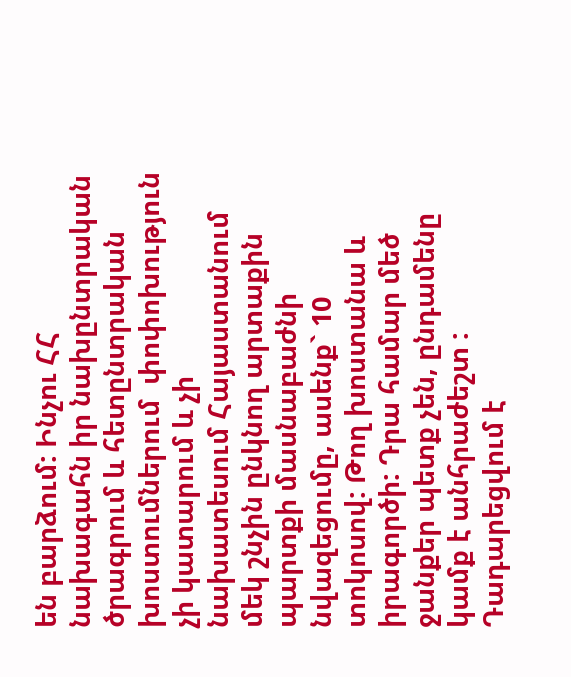են բարձում: Ինչու ՀՀ նախագահն իր նախընտրական ծրագրում և հետընտրական խոստումներում  փոփոխություն չի կատարում և չի նախատեսում Հայաստանում մեկ շնչին ընկնող արտաքին պարտքի մասնաբաժնի նվազեցումը, ասենք` 10 տոկոսով: Թող խոստանա և իրագործի: Դրա համար մեծ ջանքեր պետք չեն, ընդամենը կամք է անհրաժեշտ : Դադարեցվում է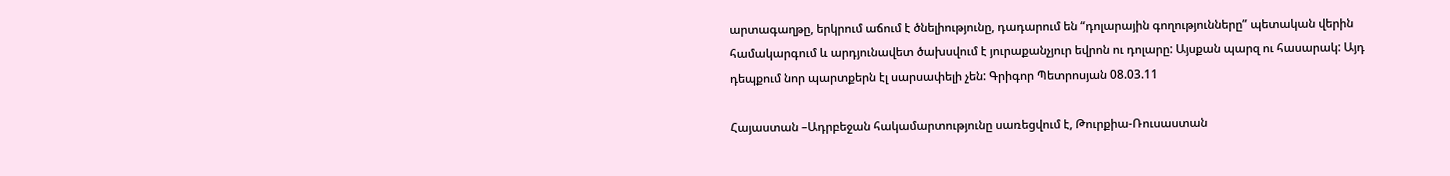արտագաղթը, երկրում աճում է ծնելիությունը, դադարում են “դոլարային գողությունները” պետական վերին համակարգում և արդյունավետ ծախսվում է յուրաքանչյուր եվրոն ու դոլարը: Այսքան պարզ ու հասարակ: Այդ դեպքում նոր պարտքերն էլ սարսափելի չեն: Գրիգոր Պետրոսյան 08.03.11

Հայաստան –Ադրբեջան հակամարտությունը սառեցվում է, Թուրքիա-Ռուսաստան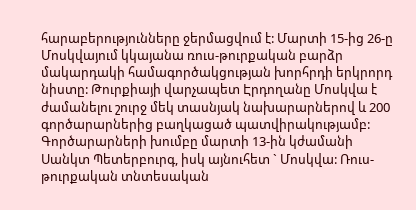հարաբերությունները ջերմացվում է: Մարտի 15-ից 26-ը Մոսկվայում կկայանա ռուս-թուրքական բարձր մակարդակի համագործակցության խորհրդի երկրորդ նիստը: Թուրքիայի վարչապետ Էրդողանը Մոսկվա է ժամանելու շուրջ մեկ տասնյակ նախարարներով և 200 գործարարներից բաղկացած պատվիրակությամբ:  Գործարարների խումբը մարտի 13-ին կժամանի Սանկտ Պետերբուրգ, իսկ այնուհետ ` Մոսկվա: Ռուս-թուրքական տնտեսական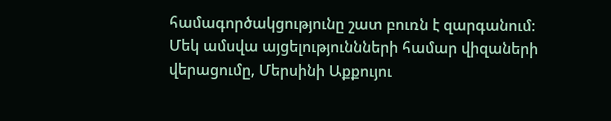համագործակցությունը շատ բուռն է զարգանում: Մեկ ամսվա այցելություննների համար վիզաների վերացումը, Մերսինի Աքքույու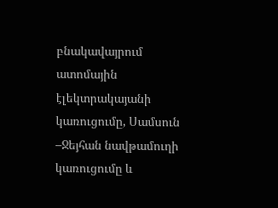բնակավայրում ատոմային էլեկտրակայանի կառուցումը, Սամսուն –Ջեյհան նավթամուղի կառուցումը և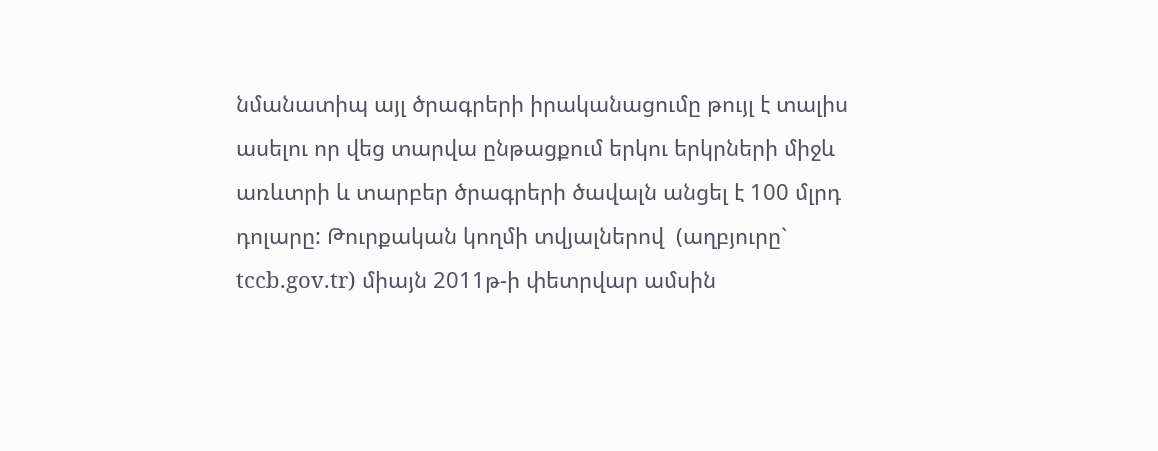նմանատիպ այլ ծրագրերի իրականացումը թույլ է տալիս ասելու որ վեց տարվա ընթացքում երկու երկրների միջև առևտրի և տարբեր ծրագրերի ծավալն անցել է 100 մլրդ դոլարը: Թուրքական կողմի տվյալներով  (աղբյուրը` tccb.gov.tr) միայն 2011թ-ի փետրվար ամսին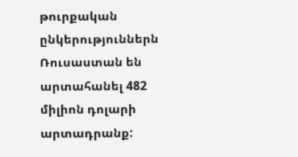թուրքական ընկերություններն Ռուսաստան են արտահանել 482 միլիոն դոլարի արտադրանք: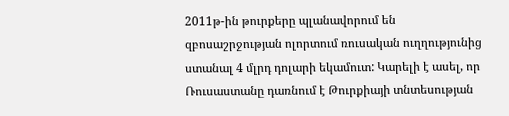2011թ-ին թուրքերը պլանավորում են զբոսաշրջության ոլորտում ռուսական ուղղությունից ստանալ 4 մլրդ դոլարի եկամուտ: Կարելի է ասել, որ Ռուսաստանը դառնում է Թուրքիայի տնտեսության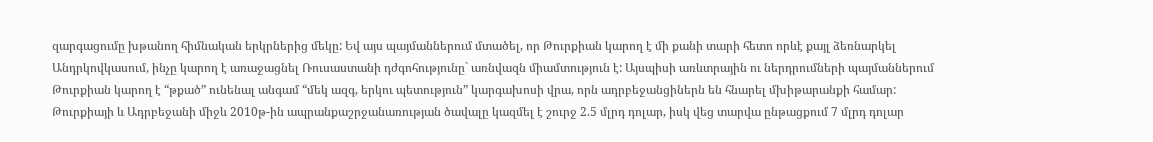զարգացումը խթանող հիմնական երկրներից մեկը: Եվ այս պայմաններում մտածել, որ Թուրքիան կարող է մի քանի տարի հետո որևէ քայլ ձեռնարկել Անդրկովկասում, ինչը կարող է առաջացնել Ռուսաստանի դժգոհությունը` առնվազն միամտություն է: Այսպիսի առևտրային ու ներդրումների պայմաններում Թուրքիան կարող է “թքած” ունենալ անգամ “մեկ ազգ, երկու պետություն” կարգախոսի վրա, որն ադրբեջանցիներն են հնարել մխիթարանքի համար: Թուրքիայի և Ադրբեջանի միջև 2010թ-ին ապրանքաշրջանառության ծավալը կազմել է շուրջ 2.5 մլրդ դոլար, իսկ վեց տարվա ընթացքում 7 մլրդ դոլար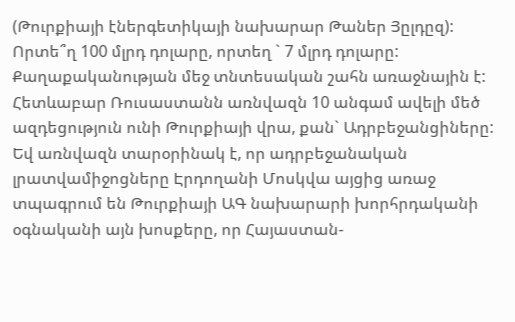(Թուրքիայի էներգետիկայի նախարար Թաներ Յըլդըզ): Որտե՞ղ 100 մլրդ դոլարը, որտեղ ` 7 մլրդ դոլարը: Քաղաքականության մեջ տնտեսական շահն առաջնային է: Հետևաբար Ռուսաստանն առնվազն 10 անգամ ավելի մեծ ազդեցություն ունի Թուրքիայի վրա, քան` Ադրբեջանցիները: Եվ առնվազն տարօրինակ է, որ ադրբեջանական լրատվամիջոցները Էրդողանի Մոսկվա այցից առաջ տպագրում են Թուրքիայի ԱԳ նախարարի խորհրդականի օգնականի այն խոսքերը, որ Հայաստան-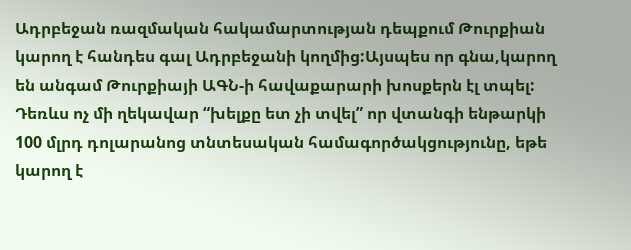Ադրբեջան ռազմական հակամարտության դեպքում Թուրքիան կարող է հանդես գալ Ադրբեջանի կողմից:Այսպես որ գնա,կարող են անգամ Թուրքիայի ԱԳՆ-ի հավաքարարի խոսքերն էլ տպել: Դեռևս ոչ մի ղեկավար “խելքը ետ չի տվել” որ վտանգի ենթարկի 100 մլրդ դոլարանոց տնտեսական համագործակցությունը, եթե կարող է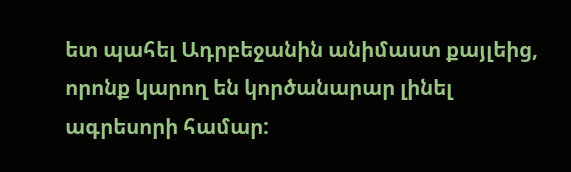ետ պահել Ադրբեջանին անիմաստ քայլեից, որոնք կարող են կործանարար լինել ագրեսորի համար: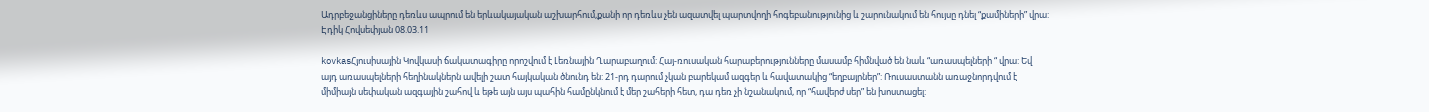Ադրբեջանցիները դեռևս ապրում են երևակայական աշխարհում,քանի որ դեռևս չեն ազատվել պարտվողի հոգեբանությունից և շարունակում են հույսը դնել “քամիների” վրա:  Էդիկ Հովսեփյան 08.03.11

kovkasՀյուսիսային Կովկասի ճակատագիրը որոշվում է Լեռնային Ղարաբաղում: Հայ-ռուսական հարաբերությունները մասամբ հիմնված են նաև “առասպելների “ վրա: Եվ այդ առասպելների հեղինակներն ավելի շատ հայկական ծնունդ են: 21-րդ դարում չկան բարեկամ ազգեր և հավատակից “եղբայրներ”: Ռուսաստանն առաջնորդվում է միմիայն սեփական ազգային շահով և եթե այն այս պահին համընկնում է մեր շահերի հետ, դա դեռ չի նշանակում, որ “հավերժ սեր” են խոստացել: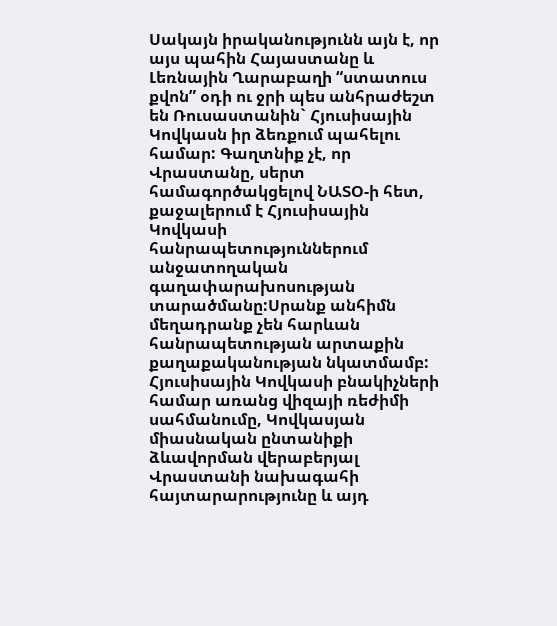Սակայն իրականությունն այն է, որ այս պահին Հայաստանը և Լեռնային Ղարաբաղի “ստատուս քվոն” օդի ու ջրի պես անհրաժեշտ են Ռուսաստանին` Հյուսիսային Կովկասն իր ձեռքում պահելու համար: Գաղտնիք չէ, որ Վրաստանը, սերտ համագործակցելով ՆԱՏՕ-ի հետ, քաջալերում է Հյուսիսային Կովկասի հանրապետություններում անջատողական գաղափարախոսության տարածմանը:Սրանք անհիմն մեղադրանք չեն հարևան հանրապետության արտաքին քաղաքականության նկատմամբ: Հյուսիսային Կովկասի բնակիչների համար առանց վիզայի ռեժիմի սահմանումը, Կովկասյան միասնական ընտանիքի ձևավորման վերաբերյալ Վրաստանի նախագահի հայտարարությունը և այդ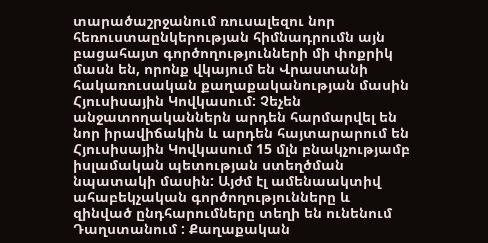տարածաշրջանում ռուսալեզու նոր հեռուստաընկերության հիմնադրումն այն բացահայտ գործողությունների մի փոքրիկ մասն են, որոնք վկայում են Վրաստանի հակառուսական քաղաքականության մասին Հյուսիսային Կովկասում: Չեչեն անջատողականներն արդեն հարմարվել են նոր իրավիճակին և արդեն հայտարարում են Հյուսիսային Կովկասում 15 մլն բնակչությամբ իսլամական պետության ստեղծման նպատակի մասին: Այժմ էլ ամենաակտիվ ահաբեկչական գործողությունները և զինված ընդհարումները տեղի են ունենում Դաղստանում : Քաղաքական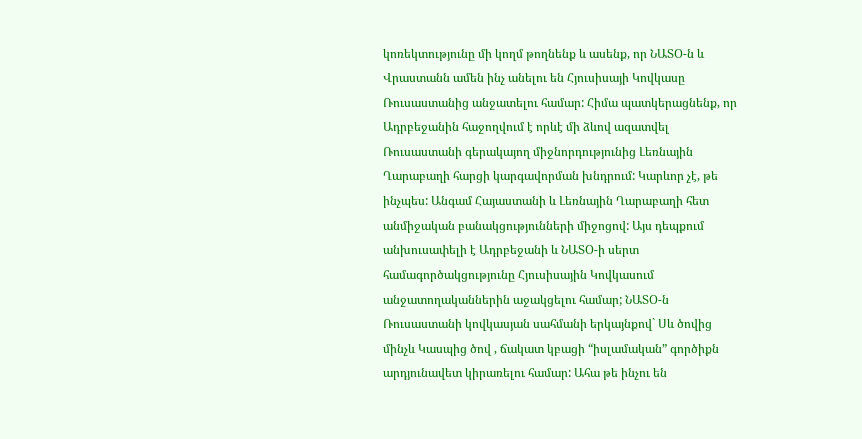կոռեկտությունը մի կողմ թողնենք և ասենք, որ ՆԱՏՕ-ն և Վրաստանն ամեն ինչ անելու են Հյուսիսայի Կովկասը Ռուսաստանից անջատելու համար: Հիմա պատկերացնենք, որ Ադրբեջանին հաջողվում է որևէ մի ձևով ազատվել Ռուսաստանի գերակայող միջնորդությունից Լեռնային Ղարաբաղի հարցի կարգավորման խնդրում: Կարևոր չէ, թե ինչպես: Անգամ Հայաստանի և Լեռնային Ղարաբաղի հետ անմիջական բանակցությունների միջոցով: Այս դեպքում անխուսափելի է Ադրբեջանի և ՆԱՏՕ-ի սերտ համագործակցությունը Հյուսիսային Կովկասում անջատողականներին աջակցելու համար; ՆԱՏՕ-ն Ռուսաստանի կովկասյան սահմանի երկայնքով` Սև ծովից մինչև Կասպից ծով , ճակատ կբացի “իսլամական” գործիքն արդյունավետ կիրառելու համար: Ահա թե ինչու են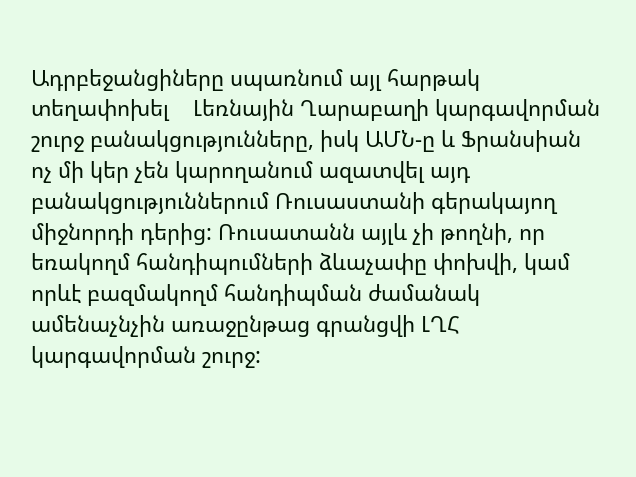Ադրբեջանցիները սպառնում այլ հարթակ տեղափոխել    Լեռնային Ղարաբաղի կարգավորման շուրջ բանակցությունները, իսկ ԱՄՆ-ը և Ֆրանսիան ոչ մի կեր չեն կարողանում ազատվել այդ բանակցություններում Ռուսաստանի գերակայող միջնորդի դերից: Ռուսատանն այլև չի թողնի, որ եռակողմ հանդիպումների ձևաչափը փոխվի, կամ որևէ բազմակողմ հանդիպման ժամանակ ամենաչնչին առաջընթաց գրանցվի ԼՂՀ կարգավորման շուրջ: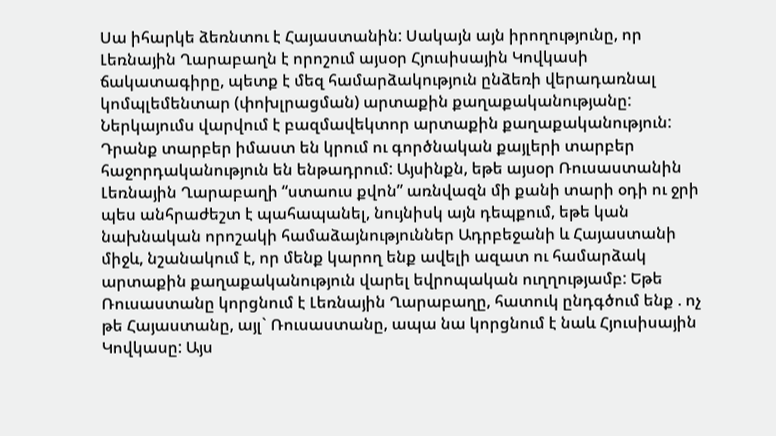Սա իհարկե ձեռնտու է Հայաստանին: Սակայն այն իրողությունը, որ Լեռնային Ղարաբաղն է որոշում այսօր Հյուսիսային Կովկասի ճակատագիրը, պետք է մեզ համարձակություն ընձեռի վերադառնալ կոմպլեմենտար (փոխլրացման) արտաքին քաղաքականությանը: Ներկայումս վարվում է բազմավեկտոր արտաքին քաղաքականություն: Դրանք տարբեր իմաստ են կրում ու գործնական քայլերի տարբեր  հաջորդականություն են ենթադրում: Այսինքն, եթե այսօր Ռուսաստանին Լեռնային Ղարաբաղի “ստաուս քվոն” առնվազն մի քանի տարի օդի ու ջրի պես անհրաժեշտ է պահապանել, նույնիսկ այն դեպքում, եթե կան նախնական որոշակի համաձայնություններ Ադրբեջանի և Հայաստանի միջև, նշանակում է, որ մենք կարող ենք ավելի ազատ ու համարձակ արտաքին քաղաքականություն վարել եվրոպական ուղղությամբ: Եթե Ռուսաստանը կորցնում է Լեռնային Ղարաբաղը, հատուկ ընդգծում ենք . ոչ թե Հայաստանը, այլ` Ռուսաստանը, ապա նա կորցնում է նաև Հյուսիսային Կովկասը: Այս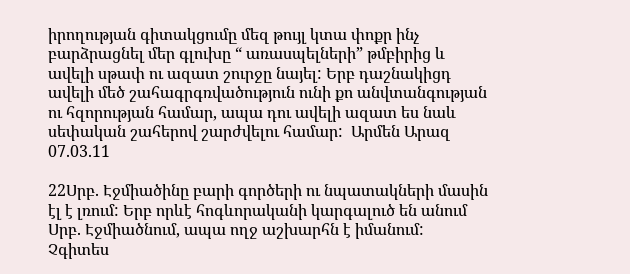իրողության գիտակցումը մեզ թույլ կտա փոքր ինչ բարձրացնել մեր գլուխը “ առասպելների” թմբիրից և ավելի սթափ ու ազատ շուրջը նայել: Երբ դաշնակիցդ ավելի մեծ շահագրգռվածություն ունի քո անվտանգության ու հզորության համար, ապա դու ավելի ազատ ես նաև սեփական շահերով շարժվելու համար:  Արմեն Արազ 07.03.11

22Սրբ. Էջմիածինը բարի գործերի ու նպատակների մասին էլ է լռում: Երբ որևէ հոգևորականի կարգալուծ են անում Սրբ. Էջմիածնում, ապա ողջ աշխարհն է իմանում: Չգիտես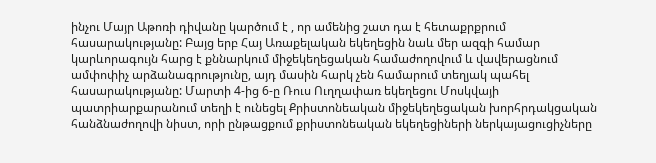ինչու Մայր Աթոռի դիվանը կարծում է , որ ամենից շատ դա է հետաքրքրում հասարակությանը: Բայց երբ Հայ Առաքելական եկեղեցին նաև մեր ազգի համար կարևորագույն հարց է քննարկում միջեկեղեցական համաժողովում և վավերացնում ամփոփիչ արձանագրությունը, այդ մասին հարկ չեն համարում տեղյակ պահել հասարակությանը: Մարտի 4-ից 6-ը Ռուս Ուղղափառ եկեղեցու Մոսկվայի պատրիարքարանում տեղի է ունեցել Քրիստոնեական միջեկեղեցական խորհրդակցական հանձնաժողովի նիստ, որի ընթացքում քրիստոնեական եկեղեցիների ներկայացուցիչները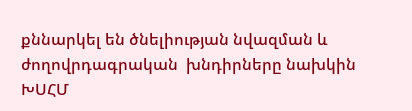քննարկել են ծնելիության նվազման և ժողովրդագրական  խնդիրները նախկին ԽՍՀՄ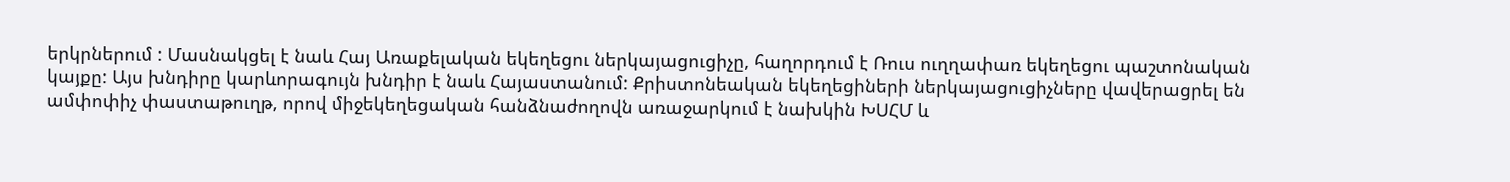երկրներում : Մասնակցել է նաև Հայ Առաքելական եկեղեցու ներկայացուցիչը, հաղորդում է Ռուս ուղղափառ եկեղեցու պաշտոնական կայքը: Այս խնդիրը կարևորագույն խնդիր է նաև Հայաստանում: Քրիստոնեական եկեղեցիների ներկայացուցիչները վավերացրել են ամփոփիչ փաստաթուղթ, որով միջեկեղեցական հանձնաժողովն առաջարկում է նախկին ԽՍՀՄ և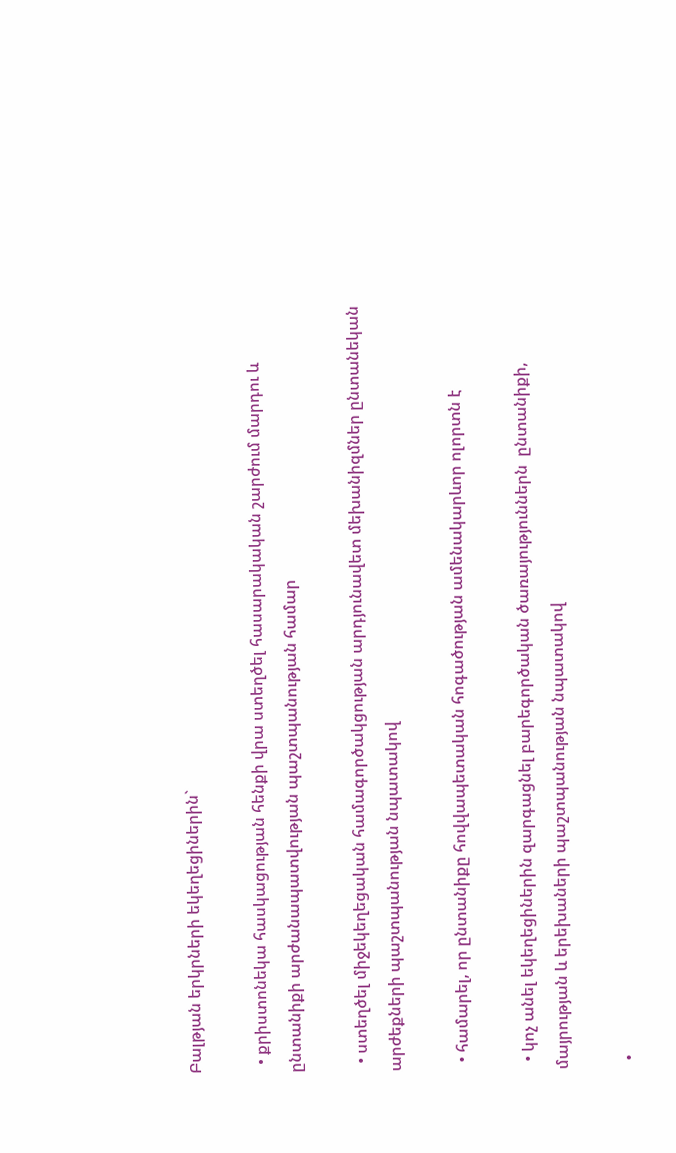Բալթյան երկրների եկեղեցիներին`

  • քրիստոնեկա հասկացության հենքի վրա ստեղծել հասարակական շարժում մարդու և ընտանիքի արժանապատվության պաշտպանության համար

  • ստեղծել միջեկեղեցական համագործակցության արդյունավետ մեխանիզմներ ընտանեկան արժեքների պաշտպանության նպատակով

  • համարել, որ ընտանիքը հովվապետական հոգածության ամենակարևոր ոլորտն է

  • կոչ անել եկեղեցիներին զարգացնել բարեգործական ծառայություններն  ընտանիքի, մայրության և երեխաների պաշտպանության նպատակով

  •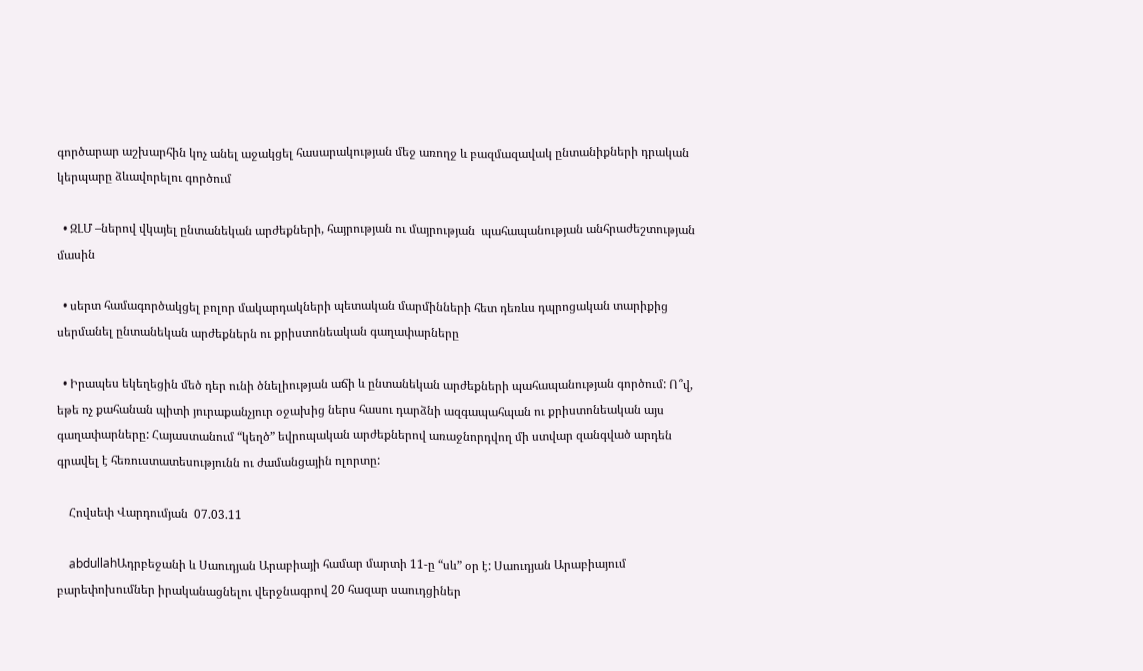գործարար աշխարհին կոչ անել աջակցել հասարակության մեջ առողջ և բազմազավակ ընտանիքների դրական կերպարը ձևավորելու գործում

  • ԶԼՄ –ներով վկայել ընտանեկան արժեքների, հայրության ու մայրության  պահապանության անհրաժեշտության մասին

  • սերտ համագործակցել բոլոր մակարդակների պետական մարմինների հետ դեռևս դպրոցական տարիքից սերմանել ընտանեկան արժեքներն ու քրիստոնեական գաղափարները

  • Իրապես եկեղեցին մեծ դեր ունի ծնելիության աճի և ընտանեկան արժեքների պահապանության գործում: Ո՞վ, եթե ոչ քահանան պիտի յուրաքանչյուր օջախից ներս հասու դարձնի ազգապահպան ու քրիստոնեական այս գաղափարները: Հայաստանում “կեղծ” եվրոպական արժեքներով առաջնորդվող մի ստվար զանգված արդեն գրավել է հեռուստատեսությունն ու ժամանցային ոլորտը:

    Հովսեփ Վարդումյան  07.03.11

    abdullahԱդրբեջանի և Սաուդյան Արաբիայի համար մարտի 11-ը “սև” օր է: Սաուդյան Արաբիայում բարեփոխումներ իրականացնելու վերջնագրով 20 հազար սաուդցիներ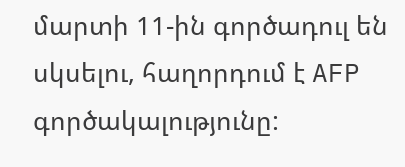մարտի 11-ին գործադուլ են սկսելու, հաղորդում է AFP գործակալությունը: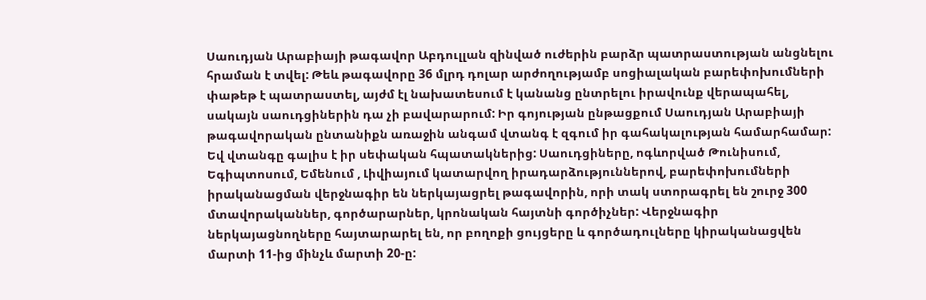Սաուդյան Արաբիայի թագավոր Աբդուլլան զինված ուժերին բարձր պատրաստության անցնելու հրաման է տվել: Թեև թագավորը 36 մլրդ դոլար արժողությամբ սոցիալական բարեփոխումների փաթեթ է պատրաստել, այժմ էլ նախատեսում է կանանց ընտրելու իրավունք վերապահել, սակայն սաուդցիներին դա չի բավարարում: Իր գոյության ընթացքում Սաուդյան Արաբիայի թագավորական ընտանիքն առաջին անգամ վտանգ է զգում իր գահակալության համարհամար: Եվ վտանգը գալիս է իր սեփական հպատակներից: Սաուդցիները, ոգևորված Թունիսում, Եգիպտոսում, Եմենում , Լիվիայում կատարվող իրադարձություններով, բարեփոխումների իրականացման վերջնագիր են ներկայացրել թագավորին, որի տակ ստորագրել են շուրջ 300 մտավորականներ, գործարարներ, կրոնական հայտնի գործիչներ: Վերջնագիր ներկայացնողները հայտարարել են, որ բողոքի ցույցերը և գործադուլները կիրականացվեն մարտի 11-ից մինչև մարտի 20-ը: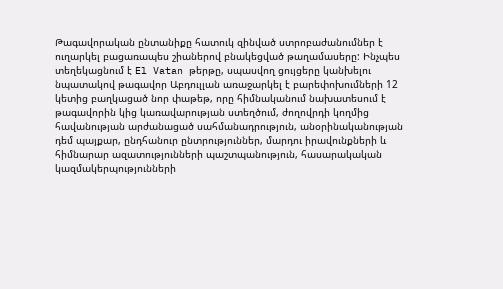Թագավորական ընտանիքը հատուկ զինված ստրոբաժանումներ է ուղարկել բացառապես շիաներով բնակեցված թաղամասերը: Ինչպես տեղեկացնում է El Vatan թերթը, սպասվող ցույցերը կանխելու նպատակով թագավոր Աբդուլլան առաջարկել է բարեփոխումների 12 կետից բաղկացած նոր փաթեթ, որը հիմնականում նախատեսում է թագավորին կից կառավարության ստեղծում, ժողովրդի կողմից հավանության արժանացած սահմանադրություն, անօրինականության դեմ պայքար, ընդհանուր ընտրություններ, մարդու իրավունքների և հիմնարար ազատությունների պաշտպանություն, հասարակական կազմակերպությունների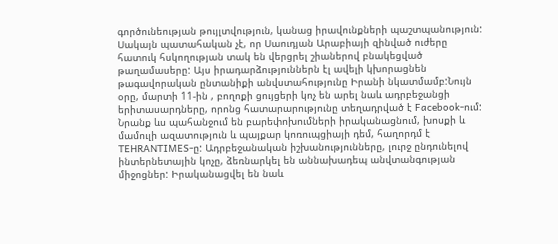գործունեության թույլտվություն, կանաց իրավունքների պաշտպանություն: Սակայն պատահական չէ, որ Սաուդյան Արաբիայի զինված ուժերը հատուկ հսկողության տակ են վերցրել շիաներով բնակեցված թաղամասերը: Այս իրադարձություններն էլ ավելի կխորացնեն թագավորական ընտանիքի անվստահությունը Իրանի նկատմամբ:Նույն օրը, մարտի 11-ին , բողոքի ցույցերի կոչ են արել նաև ադրբեջանցի երիտասարդները, որոնց հատարարությունը տեղադրված է Facebook-ում: Նրանք ևս պահանջում են բարեփոխումների իրականացնում, խոսքի և մամուլի ազատություն և պայքար կոռուպցիայի դեմ, հաղորդմ է  TEHRANTIMES-ը: Ադրբեջանական իշխանությունները, լուրջ ընդունելով ինտերնետային կոչը, ձեռնարկել են աննախադեպ անվտանգության միջոցներ: Իրականացվել են նաև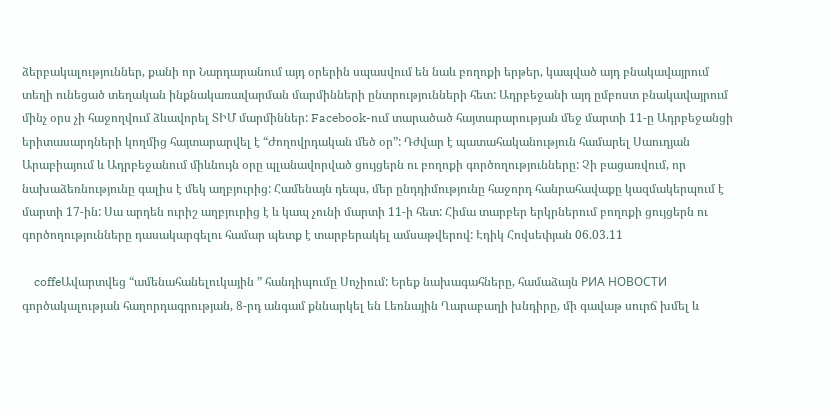ձերբակալություններ, քանի որ Նարդարանում այդ օրերին սպասվում են նաև բողոքի երթեր, կապված այդ բնակավայրում տեղի ունեցած տեղական ինքնակառավարման մարմինների ընտրությունների հետ: Ադրբեջանի այդ ըմբոստ բնակավայրում մինչ օրս չի հաջողվում ձևավորել ՏԻՄ մարմիններ: Facebook-ում տարածած հայտարարության մեջ մարտի 11-ը Ադրբեջանցի երիտասարդների կողմից հայտարարվել է “Ժողովրդական մեծ օր”: Դժվար է պատահականություն համարել Սաուդյան Արաբիայում և Ադրբեջանում միևնույն օրը պլանավորված ցույցերն ու բողոքի գործողությունները: Չի բացառվում, որ նախաձեռնությունը գալիս է մեկ աղբյուրից: Համենայն դեպս, մեր ընդդիմությունը հաջորդ հանրահավաքը կազմակերպում է մարտի 17-ին: Սա արդեն ուրիշ աղբյուրից է և կապ չունի մարտի 11-ի հետ: Հիմա տարբեր երկրներում բողոքի ցույցերն ու գործողությունները դասակարգելու համար պետք է տարբերակել ամսաթվերով: Էդիկ Հովսեփյան 06.03.11

    coffeԱվարտվեց “ամենահանելուկային ” հանդիպումը Սոչիում: Երեք նախագահները, համաձայն РИА НОВОСТИ գործակալության հաղորդագրության, 8-րդ անգամ քննարկել են Լեռնային Ղարաբաղի խնդիրը, մի գավաթ սուրճ խմել և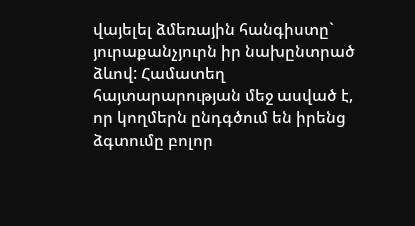վայելել ձմեռային հանգիստը` յուրաքանչյուրն իր նախընտրած ձևով: Համատեղ հայտարարության մեջ ասված է, որ կողմերն ընդգծում են իրենց ձգտումը բոլոր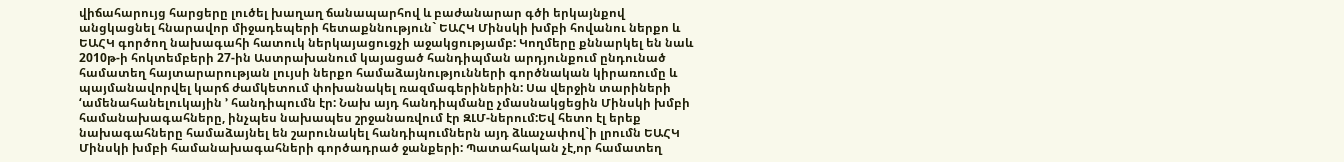վիճահարույց հարցերը լուծել խաղաղ ճանապարհով և բաժանարար գծի երկայնքով անցկացնել հնարավոր միջադեպերի հետաքննություն` ԵԱՀԿ Մինսկի խմբի հովանու ներքո և ԵԱՀԿ գործող նախագահի հատուկ ներկայացուցչի աջակցությամբ: Կողմերը քննարկել են նաև 2010թ-ի հոկտեմբերի 27-ին Աստրախանում կայացած հանդիպման արդյունքում ընդունած համատեղ հայտարարության լույսի ներքո համաձայնությունների գործնական կիրառումը և պայմանավորվել կարճ ժամկետում փոխանակել ռազմագերիներին: Սա վերջին տարիների ‘ամենահանելուկային ’ հանդիպումն էր: Նախ այդ հանդիպմանը չմասնակցեցին Մինսկի խմբի համանախագահները, ինչպես նախապես շրջանառվում էր ԶԼՄ-ներում:Եվ հետո էլ երեք նախագահները համաձայնել են շարունակել հանդիպումներն այդ ձևաչափով`ի լրումն ԵԱՀԿ Մինսկի խմբի համանախագահների գործադրած ջանքերի: Պատահական չէ,որ համատեղ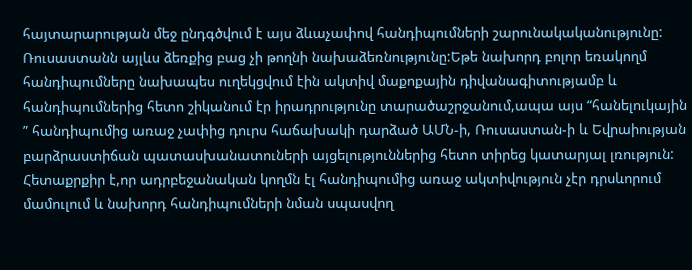հայտարարության մեջ ընդգծվում է այս ձևաչափով հանդիպումների շարունակականությունը: Ռուսաստանն այլևս ձեռքից բաց չի թողնի նախաձեռնությունը:Եթե նախորդ բոլոր եռակողմ հանդիպումները նախապես ուղեկցվում էին ակտիվ մաքոքային դիվանագիտությամբ և հանդիպումներից հետո շիկանում էր իրադրությունը տարածաշրջանում,ապա այս “հանելուկային ” հանդիպումից առաջ չափից դուրս հաճախակի դարձած ԱՄՆ-ի, Ռուսաստան-ի և Եվրաիության բարձրաստիճան պատասխանատուների այցելություններից հետո տիրեց կատարյալ լռություն: Հետաքրքիր է,որ ադրբեջանական կողմն էլ հանդիպումից առաջ ակտիվություն չէր դրսևորում մամուլում և նախորդ հանդիպումների նման սպասվող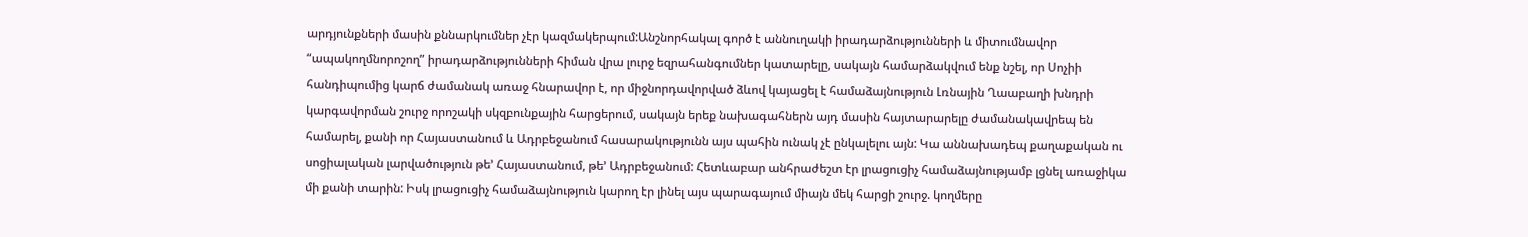արդյունքների մասին քննարկումներ չէր կազմակերպում:Անշնորհակալ գործ է աննուղակի իրադարձությունների և միտումնավոր “ապակողմնորոշող” իրադարձությունների հիման վրա լուրջ եզրահանգումներ կատարելը, սակայն համարձակվում ենք նշել, որ Սոչիի հանդիպումից կարճ ժամանակ առաջ հնարավոր է, որ միջնորդավորված ձևով կայացել է համաձայնություն Լռնային Ղաաբաղի խնդրի կարգավորման շուրջ որոշակի սկզբունքային հարցերում, սակայն երեք նախագահներն այդ մասին հայտարարելը ժամանակավրեպ են համարել, քանի որ Հայաստանում և Ադրբեջանում հասարակությունն այս պահին ունակ չէ ընկալելու այն: Կա աննախադեպ քաղաքական ու սոցիալական լարվածություն թե’ Հայաստանում, թե’ Ադրբեջանում: Հետևաբար անհրաժեշտ էր լրացուցիչ համաձայնությամբ լցնել առաջիկա մի քանի տարին: Իսկ լրացուցիչ համաձայնություն կարող էր լինել այս պարագայում միայն մեկ հարցի շուրջ. կողմերը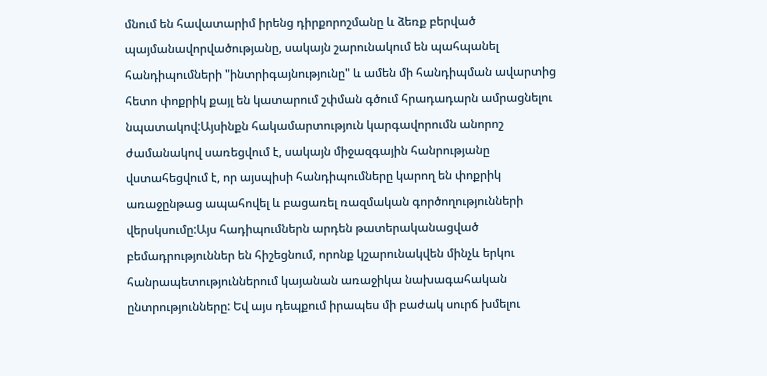մնում են հավատարիմ իրենց դիրքորոշմանը և ձեռք բերված պայմանավորվածությանը, սակայն շարունակում են պահպանել հանդիպումների "ինտրիգայնությունը" և ամեն մի հանդիպման ավարտից հետո փոքրիկ քայլ են կատարում շփման գծում հրադադարն ամրացնելու նպատակով:Այսինքն հակամարտություն կարգավորումն անորոշ ժամանակով սառեցվում է, սակայն միջազգային հանրությանը վստահեցվում է, որ այսպիսի հանդիպումները կարող են փոքրիկ առաջընթաց ապահովել և բացառել ռազմական գործողությունների վերսկսումը:Այս հադիպումներն արդեն թատերականացված բեմադրություններ են հիշեցնում, որոնք կշարունակվեն մինչև երկու հանրապետություններում կայանան առաջիկա նախագահական ընտրությունները: Եվ այս դեպքում իրապես մի բաժակ սուրճ խմելու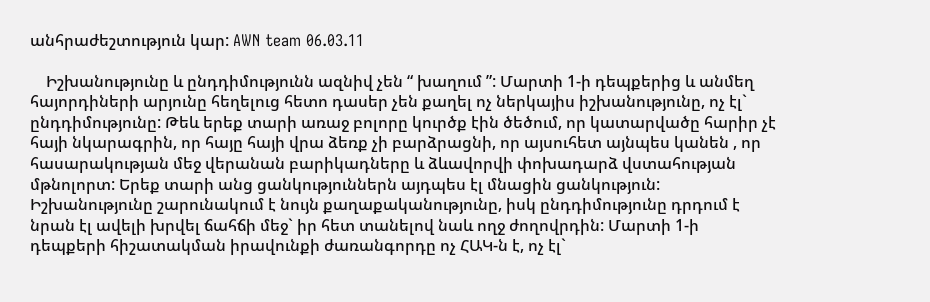անհրաժեշտություն կար: AWN team 06.03.11

    Իշխանությունը և ընդդիմությունն ազնիվ չեն “ խաղում ”: Մարտի 1-ի դեպքերից և անմեղ հայորդիների արյունը հեղելուց հետո դասեր չեն քաղել ոչ ներկայիս իշխանությունը, ոչ էլ` ընդդիմությունը: Թեև երեք տարի առաջ բոլորը կուրծք էին ծեծում, որ կատարվածը հարիր չէ հայի նկարագրին, որ հայը հայի վրա ձեռք չի բարձրացնի, որ այսուհետ այնպես կանեն , որ հասարակության մեջ վերանան բարիկադները և ձևավորվի փոխադարձ վստահության մթնոլորտ: Երեք տարի անց ցանկություններն այդպես էլ մնացին ցանկություն: Իշխանությունը շարունակում է նույն քաղաքականությունը, իսկ ընդդիմությունը դրդում է նրան էլ ավելի խրվել ճահճի մեջ` իր հետ տանելով նաև ողջ ժողովրդին: Մարտի 1-ի դեպքերի հիշատակման իրավունքի ժառանգորդը ոչ ՀԱԿ-ն է, ոչ էլ`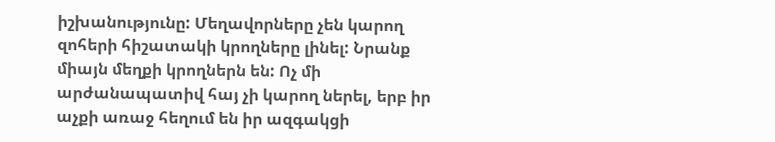իշխանությունը: Մեղավորները չեն կարող զոհերի հիշատակի կրողները լինել: Նրանք միայն մեղքի կրողներն են: Ոչ մի արժանապատիվ հայ չի կարող ներել, երբ իր աչքի առաջ հեղում են իր ազգակցի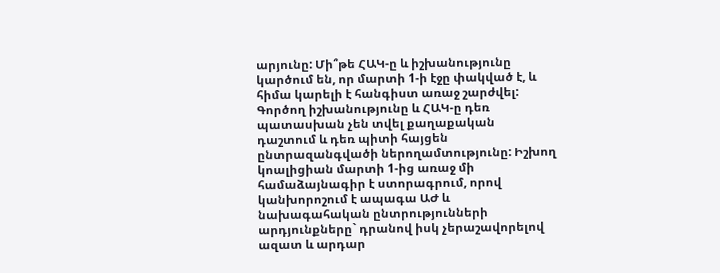արյունը: Մի՞թե ՀԱԿ-ը և իշխանությունը կարծում են, որ մարտի 1-ի էջը փակված է, և հիմա կարելի է հանգիստ առաջ շարժվել: Գործող իշխանությունը և ՀԱԿ-ը դեռ պատասխան չեն տվել քաղաքական դաշտում և դեռ պիտի հայցեն ընտրազանգվածի ներողամտությունը: Իշխող կոալիցիան մարտի 1-ից առաջ մի համաձայնագիր է ստորագրում, որով կանխորոշում է ապագա ԱԺ և նախագահական ընտրությունների արդյունքները` դրանով իսկ չերաշավորելով ազատ և արդար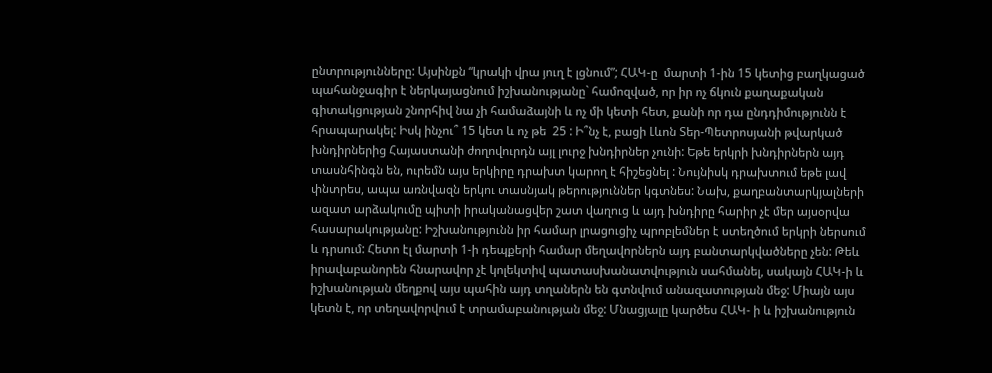ընտրությունները: Այսինքն “կրակի վրա յուղ է լցնում”; ՀԱԿ-ը  մարտի 1-ին 15 կետից բաղկացած պահանջագիր է ներկայացնում իշխանությանը` համոզված, որ իր ոչ ճկուն քաղաքական գիտակցության շնորհիվ նա չի համաձայնի և ոչ մի կետի հետ, քանի որ դա ընդդիմությունն է հրապարակել: Իսկ ինչու՞ 15 կետ և ոչ թե  25 : Ի՞նչ է, բացի Լևոն Տեր-Պետրոսյանի թվարկած խնդիրներից Հայաստանի ժողովուրդն այլ լուրջ խնդիրներ չունի: Եթե երկրի խնդիրներն այդ տասնհինգն են, ուրեմն այս երկիրը դրախտ կարող է հիշեցնել : Նույնիսկ դրախտում եթե լավ փնտրես, ապա առնվազն երկու տասնյակ թերություններ կգտնես: Նախ, քաղբանտարկյալների ազատ արձակումը պիտի իրականացվեր շատ վաղուց և այդ խնդիրը հարիր չէ մեր այսօրվա հասարակությանը: Իշխանությունն իր համար լրացուցիչ պրոբլեմներ է ստեղծում երկրի ներսում և դրսում: Հետո էլ մարտի 1-ի դեպքերի համար մեղավորներն այդ բանտարկվածները չեն: Թեև իրավաբանորեն հնարավոր չէ կոլեկտիվ պատասխանատվություն սահմանել, սակայն ՀԱԿ-ի և իշխանության մեղքով այս պահին այդ տղաներն են գտնվում անազատության մեջ: Միայն այս կետն է, որ տեղավորվում է տրամաբանության մեջ: Մնացյալը կարծես ՀԱԿ- ի և իշխանություն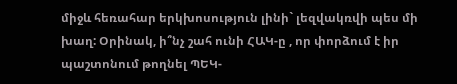միջև հեռահար երկխոսություն լինի` լեզվակռվի պես մի խաղ: Օրինակ, ի՞նչ շահ ունի ՀԱԿ-ը , որ փորձում է իր պաշտոնում թողնել ՊԵԿ-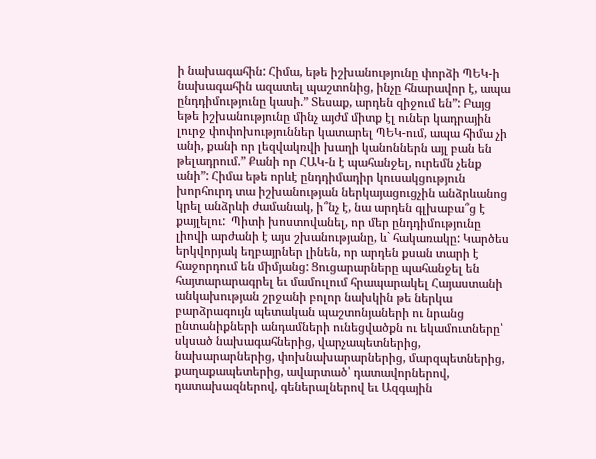ի նախագահին: Հիմա, եթե իշխանությունը փորձի ՊԵԿ-ի նախագահին ազատել պաշտոնից, ինչը հնարավոր է, ապա ընդդիմությունը կասի.” Տեսաք, արդեն զիջում են”: Բայց եթե իշխանությունը մինչ այժմ միտք էլ ուներ կադրային լուրջ փոփոխություններ կատարել ՊԵԿ-ում, ապա հիմա չի անի, քանի որ լեզվակռվի խաղի կանոններն այլ բան են թելադրում.” Քանի որ ՀԱԿ-ն է պահանջել, ուրեմն չենք անի”: Հիմա եթե որևէ ընդդիմադիր կուսակցություն խորհուրդ տա իշխանության ներկայացուցչին անձրևանոց կրել անձրևի ժամանակ, ի՞նչ է, նա արդեն գլխաբա՞ց է քայլելու:  Պիտի խոստովանել, որ մեր ընդդիմությունը լիովի արժանի է այս շխանությանը, և` հակառակը: Կարծես երկվորյակ եղբայրներ լինեն, որ արդեն քսան տարի է հաջորդում են միմյանց: Ցուցարարները պահանջել են  հայտարարագրել եւ մամուլում հրապարակել Հայաստանի անկախության շրջանի բոլոր նախկին թե ներկա բարձրագույն պետական պաշտոնյաների ու նրանց ընտանիքների անդամների ունեցվածքն ու եկամուտները՝ սկսած նախագահներից, վարչապետներից, նախարարներից, փոխնախարարներից, մարզպետներից, քաղաքապետերից, ավարտած՝ դատավորներով, դատախազներով, գեներալներով եւ Ազգային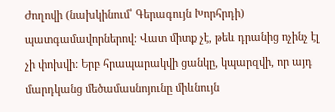Ժողովի (նախկինում՝ Գերագույն Խորհրդի) պատգամավորներով: Վատ միտք չէ, թեև դրանից ոչինչ էլ չի փոխվի: Երբ հրապարակվի ցանկը, կպարզվի, որ այդ մարդկանց մեծամասնոյունը միևնույն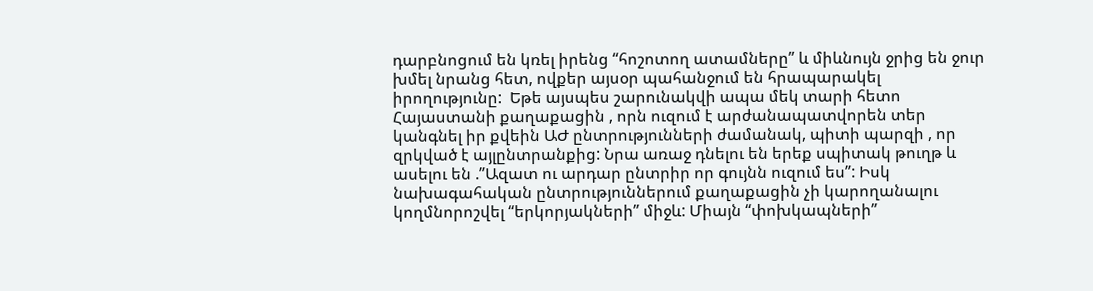դարբնոցում են կռել իրենց “հոշոտող ատամները” և միևնույն ջրից են ջուր խմել նրանց հետ, ովքեր այսօր պահանջում են հրապարակել իրողությունը:  Եթե այսպես շարունակվի ապա մեկ տարի հետո Հայաստանի քաղաքացին , որն ուզում է արժանապատվորեն տեր կանգնել իր քվեին ԱԺ ընտրությունների ժամանակ, պիտի պարզի , որ զրկված է այլընտրանքից: Նրա առաջ դնելու են երեք սպիտակ թուղթ և ասելու են .”Ազատ ու արդար ընտրիր որ գույնն ուզում ես”: Իսկ նախագահական ընտրություններում քաղաքացին չի կարողանալու կողմնորոշվել “երկորյակների” միջև: Միայն “փոխկապների”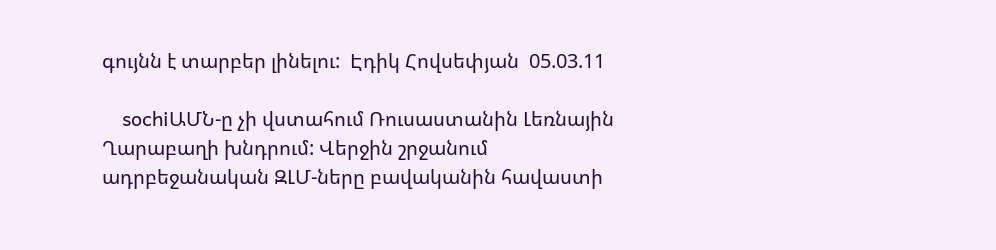գույնն է տարբեր լինելու:  Էդիկ Հովսեփյան  05.03.11

    sochiԱՄՆ-ը չի վստահում Ռուսաստանին Լեռնային Ղարաբաղի խնդրում: Վերջին շրջանում ադրբեջանական ԶԼՄ-ները բավականին հավաստի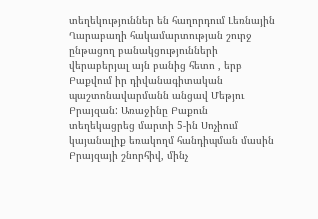տեղեկություններ են հաղորդում Լեռնային Ղարաբաղի հակամարտության շուրջ ընթացող բանակցությունների վերաբերյալ այն բանից հետո , երբ Բաքվում իր դիվանագիտական պաշտոնավարմանն անցավ Մեթյու Բրայզան: Առաջինը Բաքուն տեղեկացրեց մարտի 5-ին Սոչիում կայանալիք եռակողմ հանդիպման մասին Բրայզայի շնորհիվ, մինչ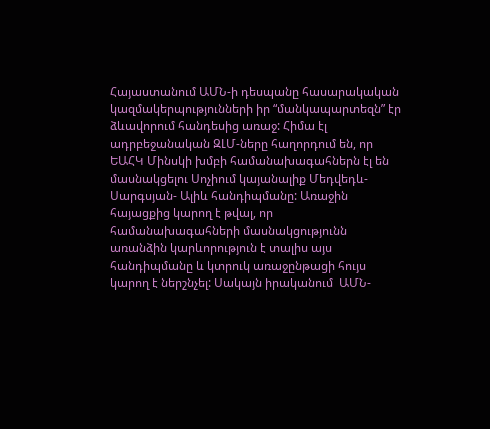Հայաստանում ԱՄՆ-ի դեսպանը հասարակական կազմակերպությունների իր “մանկապարտեզն” էր ձևավորում հանդեսից առաջ: Հիմա էլ ադրբեջանական ԶԼՄ-ները հաղորդում են, որ ԵԱՀԿ Մինսկի խմբի համանախագահներն էլ են մասնակցելու Սոչիում կայանալիք Մեդվեդև-Սարգսյան- Ալիև հանդիպմանը: Առաջին հայացքից կարող է թվալ, որ համանախագահների մասնակցությունն առանձին կարևորություն է տալիս այս հանդիպմանը և կտրուկ առաջընթացի հույս կարող է ներշնչել: Սակայն իրականում  ԱՄՆ-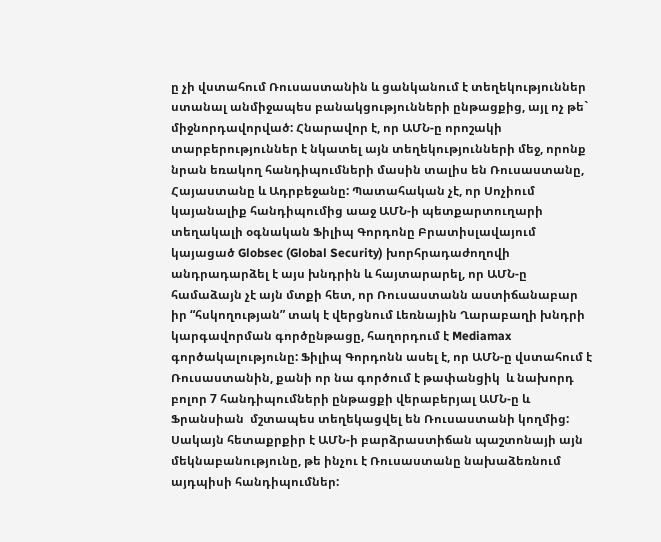ը չի վստահում Ռուսաստանին և ցանկանում է տեղեկություններ ստանալ անմիջապես բանակցությունների ընթացքից, այլ ոչ թե` միջնորդավորված: Հնարավոր է, որ ԱՄՆ-ը որոշակի տարբերություններ է նկատել այն տեղեկությունների մեջ, որոնք նրան եռակող հանդիպումների մասին տալիս են Ռուսաստանը, Հայաստանը և Ադրբեջանը: Պատահական չէ, որ Սոչիում կայանալիք հանդիպումից աաջ ԱՄՆ-ի պետքարտուղարի տեղակալի օգնական Ֆիլիպ Գորդոնը Բրատիսլավայում կայացած Globsec (Global Security) խորհրադաժողովի անդրադարձել է այս խնդրին և հայտարարել, որ ԱՄՆ-ը համաձայն չէ այն մտքի հետ, որ Ռուսաստանն աստիճանաբար իր “հսկողության” տակ է վերցնում Լեռնային Ղարաբաղի խնդրի կարգավորման գործընթացը, հաղորդում է Mediamax գործակալությունը: Ֆիլիպ Գորդոնն ասել է, որ ԱՄՆ-ը վստահում է Ռուսաստանին, քանի որ նա գործում է թափանցիկ  և նախորդ բոլոր 7 հանդիպումների ընթացքի վերաբերյալ ԱՄՆ-ը և Ֆրանսիան  մշտապես տեղեկացվել են Ռուսաստանի կողմից: Սակայն հետաքրքիր է ԱՄՆ-ի բարձրաստիճան պաշտոնայի այն մեկնաբանությունը, թե ինչու է Ռուսաստանը նախաձեռնում այդպիսի հանդիպումներ: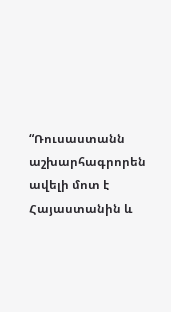“Ռուսաստանն աշխարհագրորեն ավելի մոտ է Հայաստանին և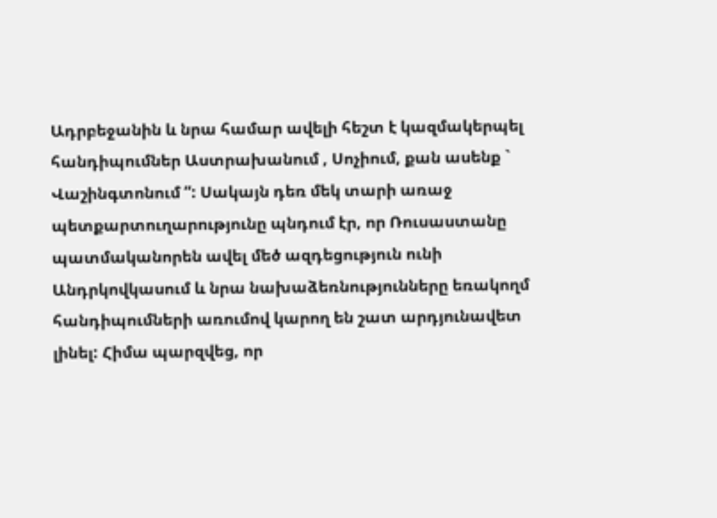Ադրբեջանին և նրա համար ավելի հեշտ է կազմակերպել հանդիպումներ Աստրախանում , Սոչիում, քան ասենք ` Վաշինգտոնում ”: Սակայն դեռ մեկ տարի առաջ պետքարտուղարությունը պնդում էր, որ Ռուսաստանը պատմականորեն ավել մեծ ազդեցություն ունի Անդրկովկասում և նրա նախաձեռնությունները եռակողմ հանդիպումների առումով կարող են շատ արդյունավետ լինել: Հիմա պարզվեց, որ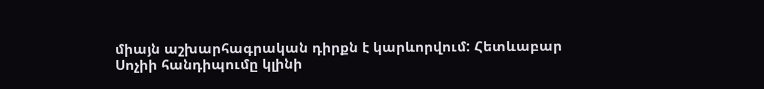միայն աշխարհագրական դիրքն է կարևորվում: Հետևաբար Սոչիի հանդիպումը կլինի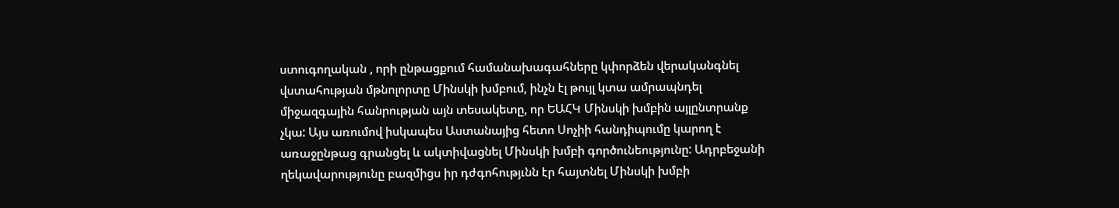ստուգողական , որի ընթացքում համանախագահները կփորձեն վերականգնել վստահության մթնոլորտը Մինսկի խմբում, ինչն էլ թույլ կտա ամրապնդել միջազգային հանրության այն տեսակետը, որ ԵԱՀԿ Մինսկի խմբին այլընտրանք չկա: Այս առումով իսկապես Աստանայից հետո Սոչիի հանդիպումը կարող է առաջընթաց գրանցել և ակտիվացնել Մինսկի խմբի գործունեությունը: Ադրբեջանի ղեկավարությունը բազմիցս իր դժգոհությւնն էր հայտնել Մինսկի խմբի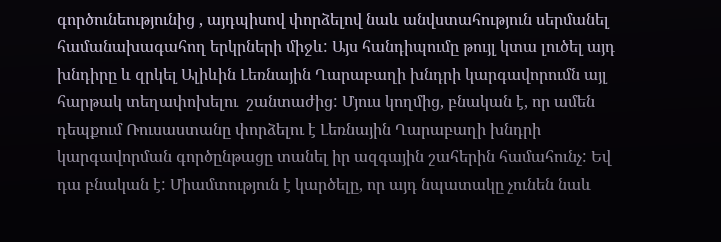գործունեությունից , այդպիսով փորձելով նաև անվստահություն սերմանել համանախագահող երկրների միջև: Այս հանդիպումը թույլ կտա լուծել այդ խնդիրը և զրկել Ալիևին Լեռնային Ղարաբաղի խնդրի կարգավորումն այլ հարթակ տեղափոխելու  շանտաժից: Մյուս կողմից, բնական է, որ ամեն դեպքում Ռուսաստանը փորձելու է Լեռնային Ղարաբաղի խնդրի կարգավորման գործընթացը տանել իր ազգային շահերին համահունչ: Եվ դա բնական է: Միամտություն է կարծելը, որ այդ նպատակը չունեն նաև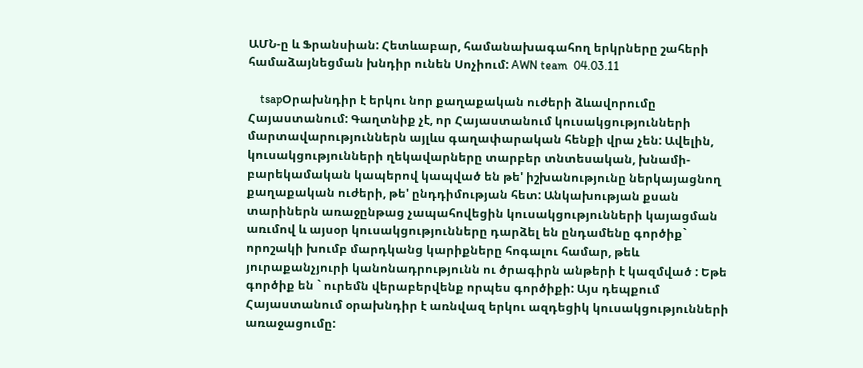ԱՄՆ-ը և Ֆրանսիան: Հետևաբար, համանախագահող երկրները շահերի համաձայնեցման խնդիր ունեն Սոչիում: AWN team  04.03.11

    tsapՕրախնդիր է երկու նոր քաղաքական ուժերի ձևավորումը Հայաստանում: Գաղտնիք չէ, որ Հայաստանում կուսակցությունների մարտավարություններն այլևս գաղափարական հենքի վրա չեն: Ավելին, կուսակցությունների ղեկավարները տարբեր տնտեսական, խնամի-բարեկամական կապերով կապված են թե' իշխանությունը ներկայացնող քաղաքական ուժերի, թե' ընդդիմության հետ: Անկախության քսան տարիներն առաջընթաց չապահովեցին կուսակցությունների կայացման առւմով և այսօր կուսակցությունները դարձել են ընդամենը գործիք` որոշակի խումբ մարդկանց կարիքները հոգալու համար, թեև յուրաքանչյուրի կանոնադրությունն ու ծրագիրն անթերի է կազմված : Եթե գործիք են ` ուրեմն վերաբերվենք որպես գործիքի: Այս դեպքում Հայաստանում օրախնդիր է առնվազ երկու ազդեցիկ կուսակցությունների առաջացումը: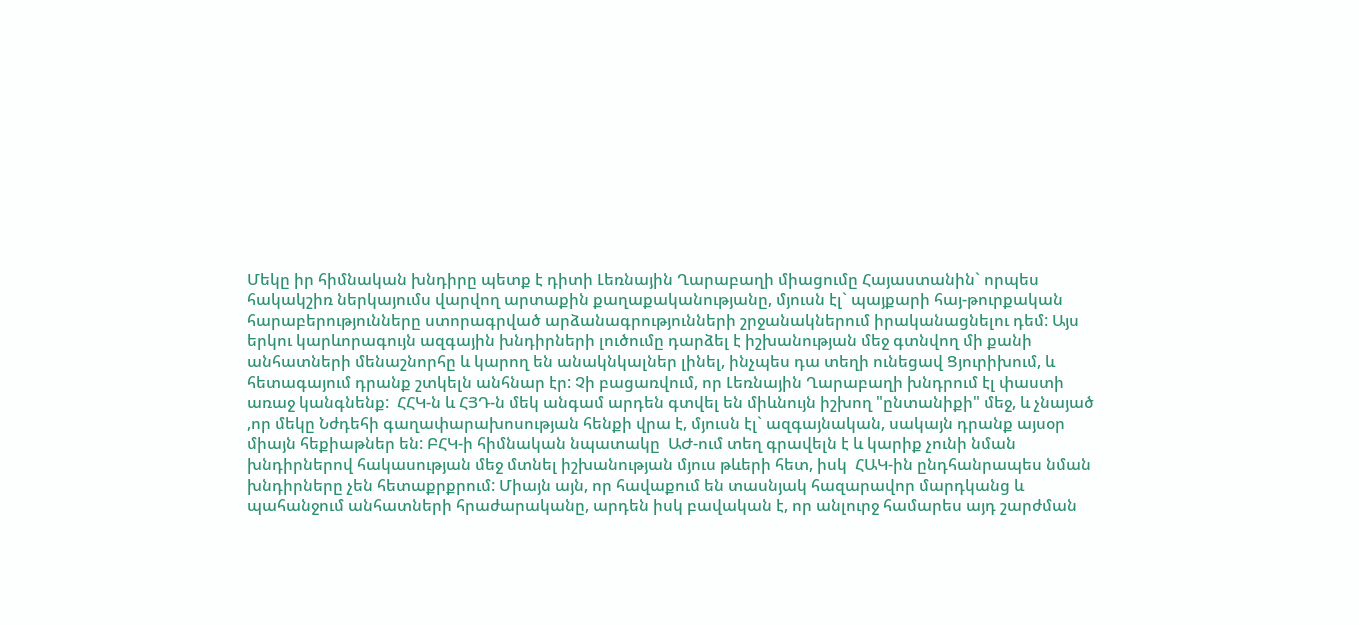Մեկը իր հիմնական խնդիրը պետք է դիտի Լեռնային Ղարաբաղի միացումը Հայաստանին` որպես հակակշիռ ներկայումս վարվող արտաքին քաղաքականությանը, մյուսն էլ` պայքարի հայ-թուրքական հարաբերությունները ստորագրված արձանագրությունների շրջանակներում իրականացնելու դեմ: Այս երկու կարևորագույն ազգային խնդիրների լուծումը դարձել է իշխանության մեջ գտնվող մի քանի անհատների մենաշնորհը և կարող են անակնկալներ լինել, ինչպես դա տեղի ունեցավ Ցյուրիխում, և հետագայում դրանք շտկելն անհնար էր: Չի բացառվում, որ Լեռնային Ղարաբաղի խնդրում էլ փաստի առաջ կանգնենք:  ՀՀԿ-ն և ՀՅԴ-ն մեկ անգամ արդեն գտվել են միևնույն իշխող "ընտանիքի" մեջ, և չնայած ,որ մեկը Նժդեհի գաղափարախոսության հենքի վրա է, մյուսն էլ` ազգայնական, սակայն դրանք այսօր միայն հեքիաթներ են: ԲՀԿ-ի հիմնական նպատակը  ԱԺ-ում տեղ գրավելն է և կարիք չունի նման խնդիրներով հակասության մեջ մտնել իշխանության մյուս թևերի հետ, իսկ  ՀԱԿ-ին ընդհանրապես նման խնդիրները չեն հետաքրքրում: Միայն այն, որ հավաքում են տասնյակ հազարավոր մարդկանց և պահանջում անհատների հրաժարականը, արդեն իսկ բավական է, որ անլուրջ համարես այդ շարժման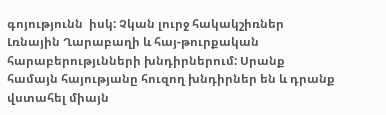գոյությունն  իսկ: Չկան լուրջ հակակշիռներ Լռնային Ղարաբաղի և հայ-թուրքական հարաբերությւնների խնդիրներում: Սրանք համայն հայությանը հուզող խնդիրներ են և դրանք վստահել միայն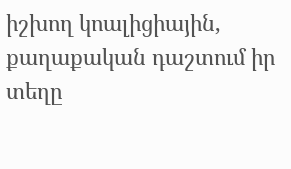իշխող կոալիցիային, քաղաքական դաշտում իր տեղը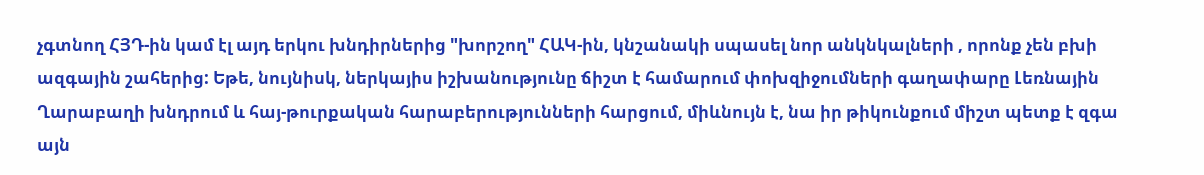չգտնող ՀՅԴ-ին կամ էլ այդ երկու խնդիրներից "խորշող" ՀԱԿ-ին, կնշանակի սպասել նոր անկնկալների , որոնք չեն բխի ազգային շահերից: Եթե, նույնիսկ, ներկայիս իշխանությունը ճիշտ է համարում փոխզիջումների գաղափարը Լեռնային Ղարաբաղի խնդրում և հայ-թուրքական հարաբերությունների հարցում, միևնույն է, նա իր թիկունքում միշտ պետք է զգա այն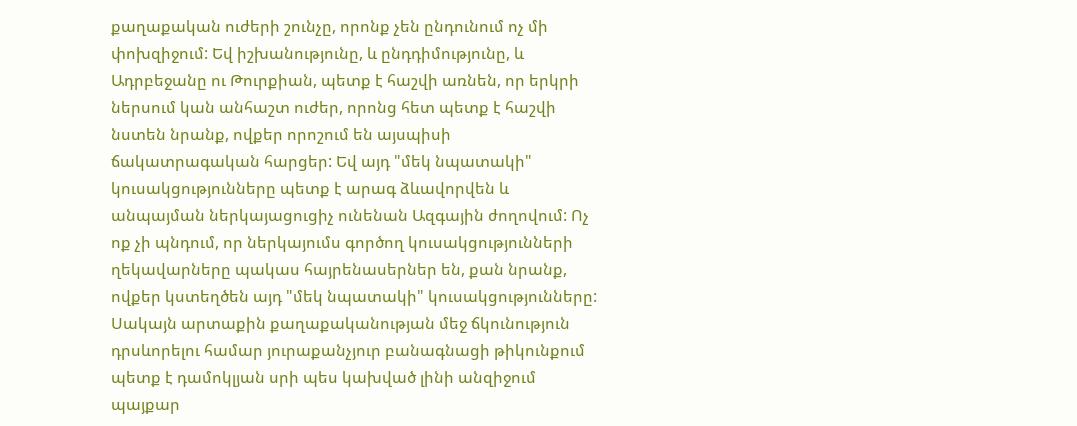քաղաքական ուժերի շունչը, որոնք չեն ընդունում ոչ մի փոխզիջում: Եվ իշխանությունը, և ընդդիմությունը, և Ադրբեջանը ու Թուրքիան, պետք է հաշվի առնեն, որ երկրի ներսում կան անհաշտ ուժեր, որոնց հետ պետք է հաշվի նստեն նրանք, ովքեր որոշում են այսպիսի ճակատրագական հարցեր: Եվ այդ "մեկ նպատակի" կուսակցությունները պետք է արագ ձևավորվեն և անպայման ներկայացուցիչ ունենան Ազգային ժողովում: Ոչ ոք չի պնդում, որ ներկայումս գործող կուսակցությունների ղեկավարները պակաս հայրենասերներ են, քան նրանք, ովքեր կստեղծեն այդ "մեկ նպատակի" կուսակցությունները: Սակայն արտաքին քաղաքականության մեջ ճկունություն դրսևորելու համար յուրաքանչյուր բանագնացի թիկունքում պետք է դամոկլյան սրի պես կախված լինի անզիջում պայքար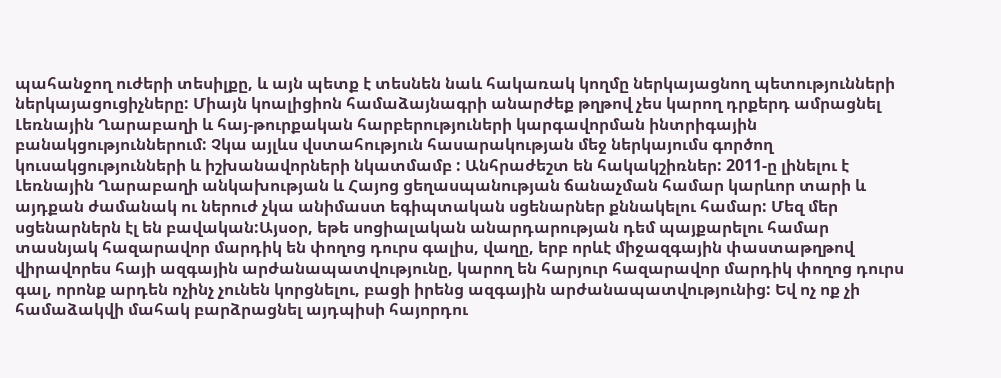պահանջող ուժերի տեսիլքը, և այն պետք է տեսնեն նաև հակառակ կողմը ներկայացնող պետությունների ներկայացուցիչները: Միայն կոալիցիոն համաձայնագրի անարժեք թղթով չես կարող դրքերդ ամրացնել Լեռնային Ղարաբաղի և հայ-թուրքական հարբերություների կարգավորման ինտրիգային բանակցություններում: Չկա այլևս վստահություն հասարակության մեջ ներկայումս գործող կուսակցությունների և իշխանավորների նկատմամբ : Անհրաժեշտ են հակակշիռներ: 2011-ը լինելու է Լեռնային Ղարաբաղի անկախության և Հայոց ցեղասպանության ճանաչման համար կարևոր տարի և այդքան ժամանակ ու ներուժ չկա անիմաստ եգիպտական սցենարներ քննակելու համար: Մեզ մեր սցենարներն էլ են բավական:Այսօր, եթե սոցիալական անարդարության դեմ պայքարելու համար տասնյակ հազարավոր մարդիկ են փողոց դուրս գալիս, վաղը, երբ որևէ միջազգային փաստաթղթով վիրավորես հայի ազգային արժանապատվությունը, կարող են հարյուր հազարավոր մարդիկ փողոց դուրս գալ, որոնք արդեն ոչինչ չունեն կորցնելու, բացի իրենց ազգային արժանապատվությունից: Եվ ոչ ոք չի համաձակվի մահակ բարձրացնել այդպիսի հայորդու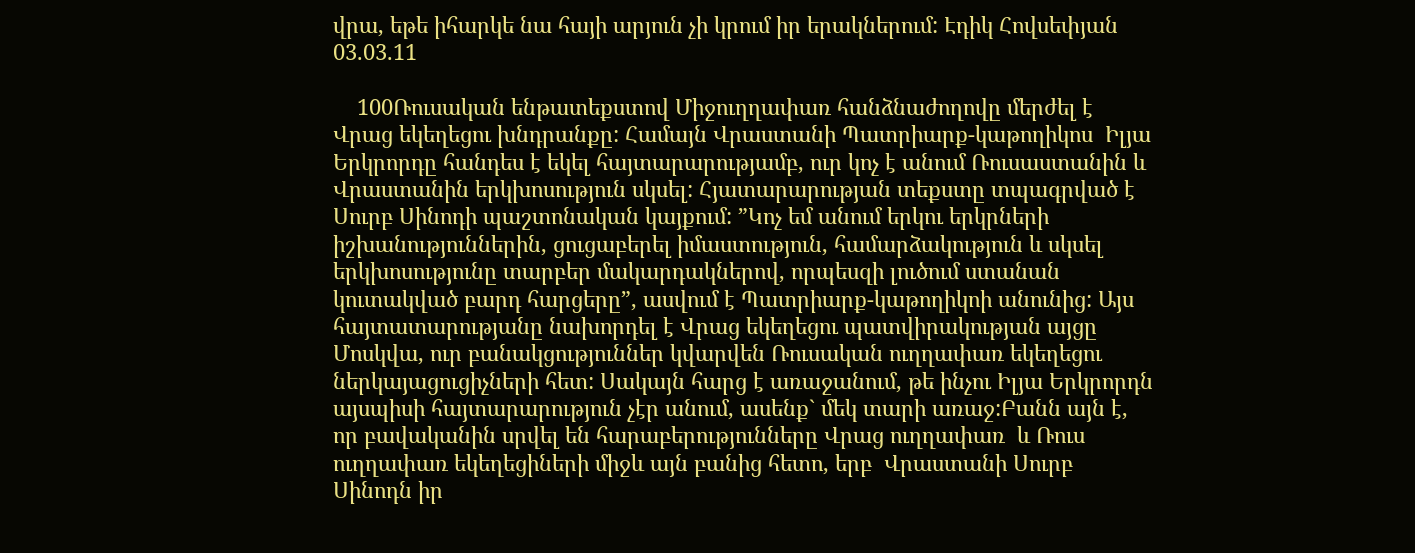վրա, եթե իհարկե նա հայի արյուն չի կրում իր երակներում: Էդիկ Հովսեփյան 03.03.11

    100Ռուսական ենթատեքստով Միջուղղափառ հանձնաժողովը մերժել է Վրաց եկեղեցու խնդրանքը: Համայն Վրաստանի Պատրիարք-կաթողիկոս  Իլյա Երկրորդը հանդես է եկել հայտարարությամբ, ուր կոչ է անում Ռուսաստանին և Վրաստանին երկխոսություն սկսել: Հյատարարության տեքստը տպագրված է Սուրբ Սինոդի պաշտոնական կայքում: ”Կոչ եմ անում երկու երկրների իշխանություններին, ցուցաբերել իմաստություն, համարձակություն և սկսել երկխոսությունը տարբեր մակարդակներով, որպեսզի լուծում ստանան կուտակված բարդ հարցերը”, ասվում է Պատրիարք-կաթողիկոի անունից: Այս հայտատարությանը նախորդել է Վրաց եկեղեցու պատվիրակության այցը Մոսկվա, ուր բանակցություններ կվարվեն Ռուսական ուղղափառ եկեղեցու ներկայացուցիչների հետ: Սակայն հարց է առաջանում, թե ինչու Իլյա Երկրորդն այսպիսի հայտարարություն չէր անում, ասենք` մեկ տարի առաջ:Բանն այն է, որ բավականին սրվել են հարաբերությունները Վրաց ուղղափառ  և Ռուս ուղղափառ եկեղեցիների միջև այն բանից հետո, երբ  Վրաստանի Սուրբ Սինոդն իր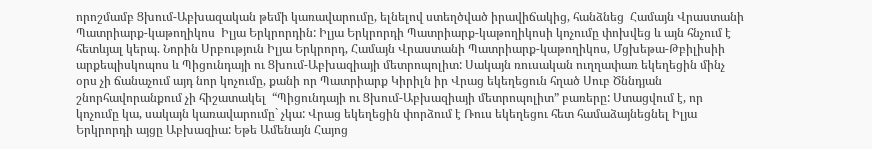որոշմամբ Ցխում-Աբխազական թեմի կառավարումը, ելնելով ստեղծված իրավիճակից, հանձնեց  Համայն Վրաստանի Պատրիարք-կաթողիկոս  Իլյա Երկրորդին: Իլյա Երկրորդի Պատրիարք-կաթողիկոսի կոչումը փոխվեց և այն հնչում է հետևյալ կերպ. Նորին Սրբություն Իլյա Երկրորդ, Համայն Վրաստանի Պատրիարք-կաթողիկոս, Մցխեթա-Թբիլիսիի արքեպիսկոպոս և Պիցունդայի ու Ցխում-Աբխազիայի մետրոպոլիտ: Սակայն ռուսական ուղղափառ եկեղեցին մինչ օրս չի ճանաչում այդ նոր կոչումը, քանի որ Պատրիարք Կիրիլն իր Վրաց եկեղեցուն հղած Սուբ Ծննդյան շնորհավորանքում չի հիշատակել  “Պիցունդայի ու Ցխում-Աբխազիայի մետրոպոլիտ” բառերը: Ստացվում է, որ կոչումը կա, սակայն կառավարումը` չկա: Վրաց եկեղեցին փորձում է Ռուս եկեղեցու հետ համաձայնեցնել Իլյա Երկրորդի այցը Աբխազիա: Եթե Ամենայն Հայոց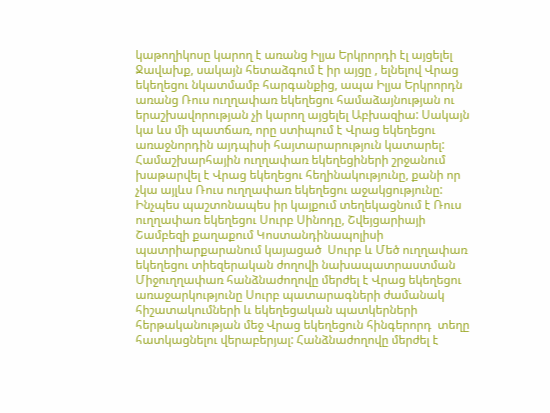կաթողիկոսը կարող է առանց Իլյա Երկրորդի էլ այցելել Ջավախք, սակայն հետաձգում է իր այցը , ելնելով Վրաց եկեղեցու նկատմամբ հարգանքից, ապա Իլյա Երկրորդն առանց Ռուս ուղղափառ եկեղեցու համաձայնության ու երաշխավորության չի կարող այցելել Աբխազիա: Սակայն կա ևս մի պատճառ, որը ստիպում է Վրաց եկեղեցու առաջնորդին այդպիսի հայտարարություն կատարել: Համաշխարհային ուղղափառ եկեղեցիների շրջանում խաթարվել է Վրաց եկեղեցու հեղինակությունը, քանի որ չկա այլևս Ռուս ուղղափառ եկեղեցու աջակցությունը: Ինչպես պաշտոնապես իր կայքում տեղեկացնում է Ռուս ուղղափառ եկեղեցու Սուրբ Սինոդը, Շվեյցարիայի Շամբեզի քաղաքում Կոստանդինապոլիսի պատրիարքարանում կայացած  Սուրբ և Մեծ ուղղափառ եկեղեցու տիեզերական ժողովի նախապատրաստման  Միջուղղափառ հանձնաժողովը մերժել է Վրաց եկեղեցու առաջարկությունը Սուրբ պատարագների ժամանակ հիշատակումների և եկեղեցական պատկերների հերթականության մեջ Վրաց եկեղեցուն հինգերորդ  տեղը հատկացնելու վերաբերյալ: Հանձնաժողովը մերժել է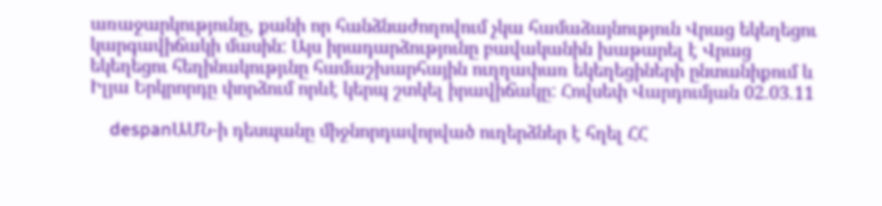առաջարկությունը, քանի որ հանձնաժողովում չկա համաձայնություն Վրաց եկեղեցու կարգավիճակի մասին: Այս իրադարձությունը բավականին խաթարել է Վրաց եկեղեցու հեղինակությւնը համաշխարհային ուղղափառ եկեղեցիների ընտանիքում և Իլյա Երկրորդը փորձում որևէ կերպ շտկել իրավիճակը: Հովսեփ Վարդումյան 02.03.11

    despanԱՄՆ-ի դեսպանը միջնորդավորված ուղերձներ է հղել ՀՀ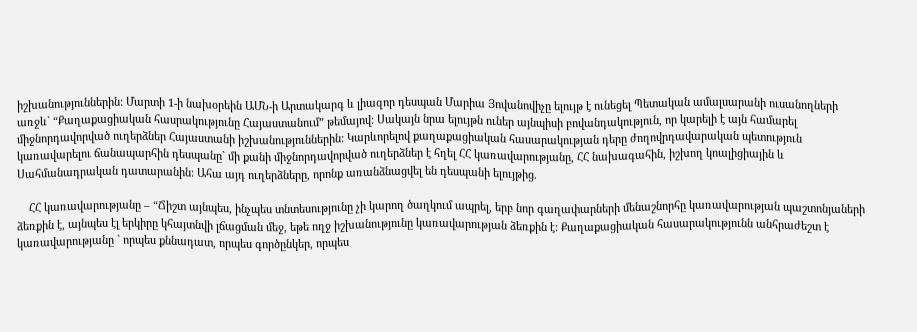իշխանություններին: Մարտի 1-ի նախօրեին ԱՄՆ-ի Արտակարգ և լիազոր դեսպան Մարիա Յովանովիչը ելույթ է ունեցել Պետական ամալսարանի ուսանողների առջև` “Քաղաքացիական հասրակությունը Հայաստանում” թեմայով: Սակայն նրա ելույթն ուներ այնպիսի բովանդակություն, որ կարելի է այն համարել միջնորդավորված ուղերձներ Հայաստանի իշխանություններին: Կարևորելով քաղաքացիական հասարակության դերը ժողովրդավարական պետություն կառավարելու ճանապարհին դեսպանը` մի քանի միջնորդավորված ուղերձներ է հղել ՀՀ կառավարությանը, ՀՀ նախագահին, իշխող կոալիցիային և Սահմանադրական դատարանին: Ահա այդ ուղերձները, որոնք առանձնացվել են դեսպանի ելույթից.

    ՀՀ կառավարությանը – “Ճիշտ այնպես, ինչպես տնտեսությունը չի կարող ծաղկում ապրել, երբ նոր գաղափարների մենաշնորհը կառավարության պաշտոնյաների ձեռքին է, այնպես էլ երկիրը կհայտնվի լճացման մեջ, եթե ողջ իշխանությունը կառավարության ձեռքին է: Քաղաքացիական հասարակությունն անհրաժեշտ է կառավարությանը ` որպես քննադատ, որպես գործընկեր, որպես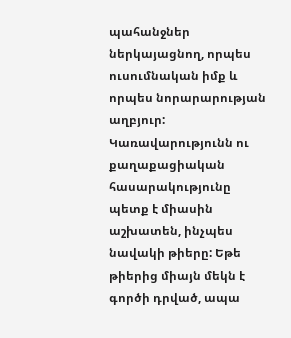պահանջներ ներկայացնող, որպես ուսումնական իմք և որպես նորարարության աղբյուր: Կառավարությունն ու քաղաքացիական հասարակությունը պետք է միասին աշխատեն, ինչպես նավակի թիերը: Եթե թիերից միայն մեկն է գործի դրված, ապա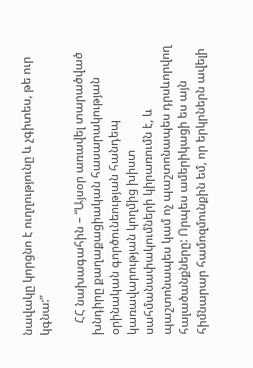նավակը կորցնո է ուղղությունը և չգիտես, թե ուր կգնա:”

    ՀՀ նախագահին – “Այսօր առավել տարածված խնդիրը քաղաքացիական հասարակության օրինական գործունեության հանդեպ կառավարության կողմից խիստ սահմանափակումների կիրառումն է, և պաշտոնապես կամ ոչ պաշտոնապես դրսևորվող հալածանքները: Որպես ամերիկացի ես այն հիմնարար համոզմունքին եմ, որ երկրներն ավելի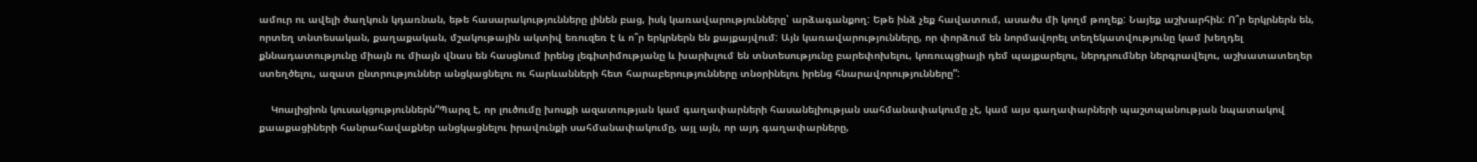ամուր ու ավելի ծաղկուն կդառնան, եթե հասարակությունները լինեն բաց, իսկ կառավարությունները՝ արձագանքող: Եթե ինձ չեք հավատում, ասածս մի կողմ թողեք: Նայեք աշխարհին: Ո՞ր երկրներն են, որտեղ տնտեսական, քաղաքական, մշակութային ակտիվ եռուզեռ է և ո՞ր երկրներն են քայքայվում: Այն կառավարությունները, որ փորձում են նորմավորել տեղեկատվությունը կամ խեղդել քննադատությունը միայն ու միայն վնաս են հասցնում իրենց լեգիտիմությանը և խարխլում են տնտեսությունը բարեփոխելու, կոռուպցիայի դեմ պայքարելու, ներդրումներ ներգրավելու, աշխատատեղեր ստեղծելու, ազատ ընտրություններ անցկացնելու ու հարևանների հետ հարաբերությունները տնօրինելու իրենց հնարավորությունները”:

    Կոալիցիոն կուսակցություններն“Պարզ է, որ լուծումը խոսքի ազատության կամ գաղափարների հասանելիության սահմանափակումը չէ, կամ այս գաղափարների պաշտպանության նպատակով քաաքացիների հանրահավաքներ անցկացնելու իրավունքի սահմանափակումը, այլ այն, որ այդ գաղափարները,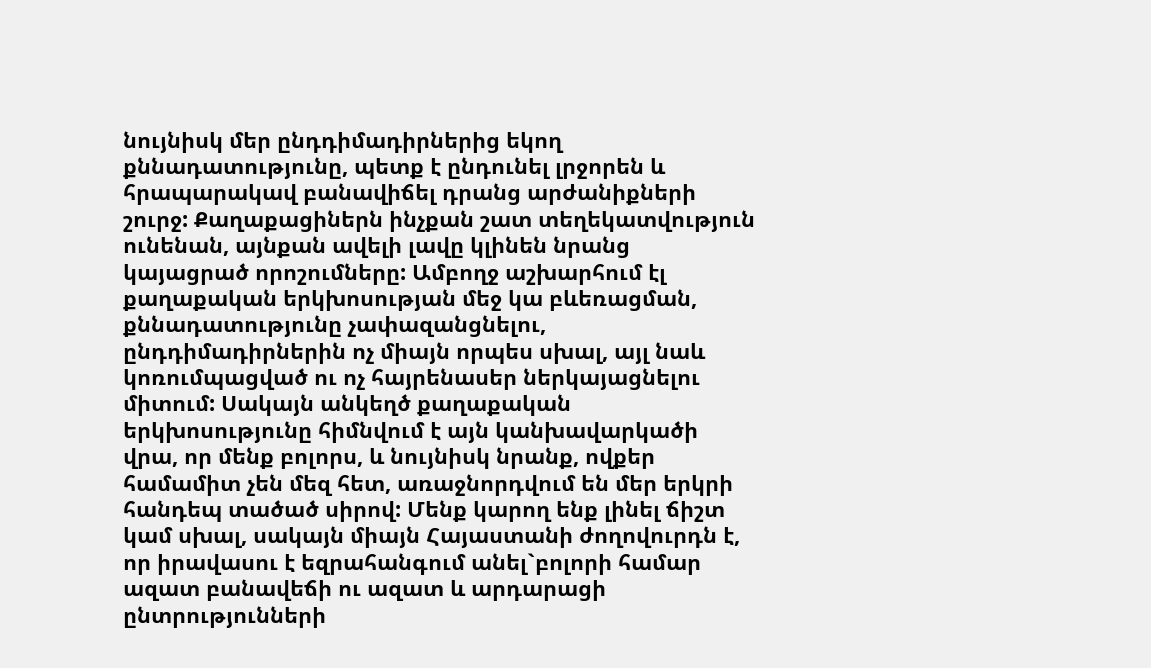նույնիսկ մեր ընդդիմադիրներից եկող քննադատությունը, պետք է ընդունել լրջորեն և հրապարակավ բանավիճել դրանց արժանիքների շուրջ: Քաղաքացիներն ինչքան շատ տեղեկատվություն ունենան, այնքան ավելի լավը կլինեն նրանց կայացրած որոշումները: Ամբողջ աշխարհում էլ քաղաքական երկխոսության մեջ կա բևեռացման, քննադատությունը չափազանցնելու, ընդդիմադիրներին ոչ միայն որպես սխալ, այլ նաև կոռումպացված ու ոչ հայրենասեր ներկայացնելու միտում: Սակայն անկեղծ քաղաքական երկխոսությունը հիմնվում է այն կանխավարկածի վրա, որ մենք բոլորս, և նույնիսկ նրանք, ովքեր համամիտ չեն մեզ հետ, առաջնորդվում են մեր երկրի հանդեպ տածած սիրով: Մենք կարող ենք լինել ճիշտ կամ սխալ, սակայն միայն Հայաստանի ժողովուրդն է, որ իրավասու է եզրահանգում անել`բոլորի համար ազատ բանավեճի ու ազատ և արդարացի ընտրությունների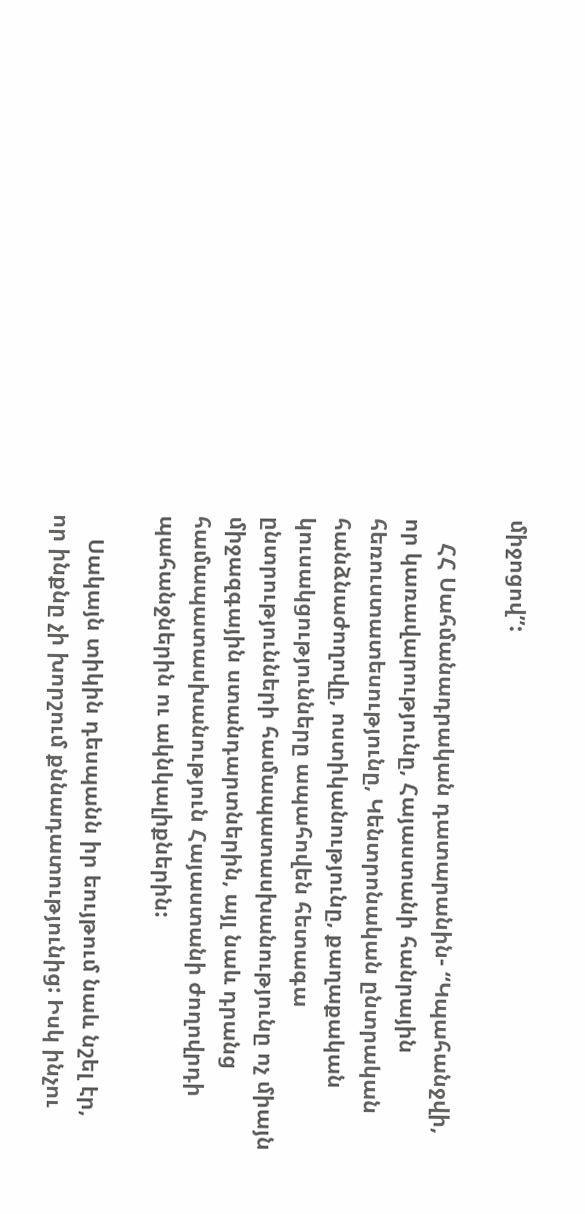միջոցով”:

    ՀՀ Սահմանադրական դատարանին- “Կպահանջվի, որ կառավարությունը, Հայաստանի հանրային հեռուստատեսությունը, Կենտրոնական ընտրական հանձնաժողովը, ոստիկանությունը, քաղաքական կուսակցությունները ապահովեն հետագա ընտրությունների համապատասխանությունը ոչ միայն միջազգային ստանդարտներին, այլ նաև դրանց համապատասխանություն Հայաստանի ժողովրդի պահանջներին ու ակնկալիքներին:

    Սակայն տիկին դեսպանն իր եույթում նաև նշել էր, որ ինքնը չի խորշում քննադատությունից: Իսկ ինչու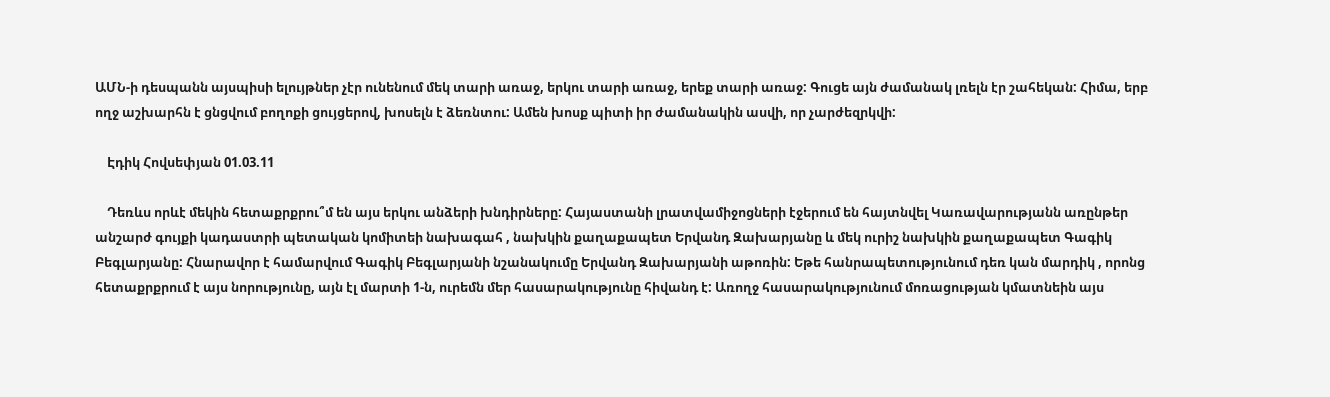ԱՄՆ-ի դեսպանն այսպիսի ելույթներ չէր ունենում մեկ տարի առաջ, երկու տարի առաջ, երեք տարի առաջ: Գուցե այն ժամանակ լռելն էր շահեկան: Հիմա, երբ ողջ աշխարհն է ցնցվում բողոքի ցույցերով, խոսելն է ձեռնտու: Ամեն խոսք պիտի իր ժամանակին ասվի, որ չարժեզրկվի:

    Էդիկ Հովսեփյան 01.03.11

    Դեռևս որևէ մեկին հետաքրքրու՞մ են այս երկու անձերի խնդիրները: Հայաստանի լրատվամիջոցների էջերում են հայտնվել Կառավարությանն առընթեր անշարժ գույքի կադաստրի պետական կոմիտեի նախագահ , նախկին քաղաքապետ Երվանդ Զախարյանը և մեկ ուրիշ նախկին քաղաքապետ Գագիկ Բեգլարյանը: Հնարավոր է համարվում Գագիկ Բեգլարյանի նշանակումը Երվանդ Զախարյանի աթոռին: Եթե հանրապետությունում դեռ կան մարդիկ , որոնց հետաքրքրում է այս նորությունը, այն էլ մարտի 1-ն, ուրեմն մեր հասարակությունը հիվանդ է: Առողջ հասարակությունում մոռացության կմատնեին այս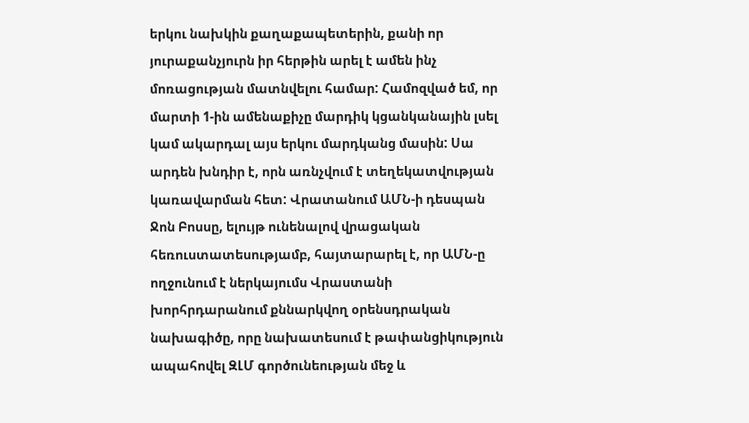երկու նախկին քաղաքապետերին, քանի որ յուրաքանչյուրն իր հերթին արել է ամեն ինչ մոռացության մատնվելու համար: Համոզված եմ, որ մարտի 1-ին ամենաքիչը մարդիկ կցանկանային լսել կամ ակարդալ այս երկու մարդկանց մասին: Սա արդեն խնդիր է, որն առնչվում է տեղեկատվության կառավարման հետ: Վրատանում ԱՄՆ-ի դեսպան Ջոն Բոսսը, ելույթ ունենալով վրացական հեռուստատեսությամբ, հայտարարել է, որ ԱՄՆ-ը ողջունում է ներկայումս Վրաստանի խորհրդարանում քննարկվող օրենսդրական նախագիծը, որը նախատեսում է թափանցիկություն ապահովել ԶԼՄ գործունեության մեջ և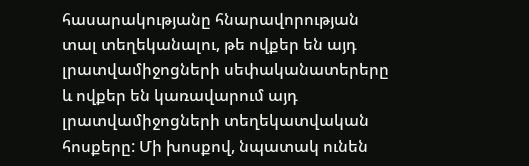հասարակությանը հնարավորության տալ տեղեկանալու, թե ովքեր են այդ լրատվամիջոցների սեփականատերերը և ովքեր են կառավարում այդ լրատվամիջոցների տեղեկատվական հոսքերը: Մի խոսքով, նպատակ ունեն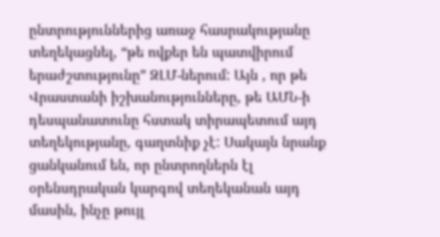ընտրություններից առաջ հասրակությանը տեղեկացնել, “թե ովքեր են պատվիրում երաժշտությունը” ԶԼՄ-ներում: Այն , որ թե Վրաստանի իշխանությունները, թե ԱՄՆ-ի դեսպանատունը հստակ տիրապետում այդ տեղեկությանը, գաղտնիք չէ: Սակայն նրանք ցանկանում են, որ ընտրողներն էլ օրենսդրական կարգով տեղեկանան այդ մասին, ինչը թույլ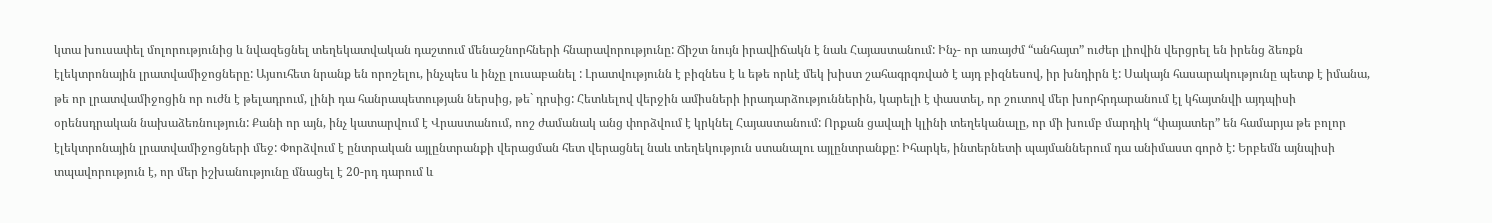կտա խուսափել մոլորությունից և նվազեցնել տեղեկատվական դաշտում մենաշնորհների հնարավորությունը: Ճիշտ նույն իրավիճակն է նաև Հայաստանում: Ինչ- որ առայժմ “անհայտ” ուժեր լիովին վերցրել են իրենց ձեռքն էլեկտրոնային լրատվամիջոցները: Այսուհետ նրանք են որոշելու, ինչպես և ինչը լուսաբանել : Լրատվությունն է բիզնես է և եթե որևէ մեկ խիստ շահագրգռված է այդ բիզնեսով, իր խնդիրն է: Սակայն հասարակությունը պետք է իմանա, թե որ լրատվամիջոցին որ ուժն է թելադրում, լինի դա հանրապետության ներսից, թե` դրսից: Հետևելով վերջին ամիսների իրադարձություններին, կարելի է փաստել, որ շուտով մեր խորհրդարանում էլ կհայտնվի այդպիսի օրենսդրական նախաձեռնություն: Քանի որ այն, ինչ կատարվում է Վրաստանում, ոոշ ժամանակ անց փորձվում է կրկնել Հայաստանում: Որքան ցավալի կլինի տեղեկանալը, որ մի խումբ մարդիկ “փայատեր” են համարյա թե բոլոր էլեկտրոնային լրատվամիջոցների մեջ: Փորձվում է ընտրական այլընտրանքի վերացման հետ վերացնել նաև տեղեկություն ստանալու այլընտրանքը: Իհարկե, ինտերնետի պայմաններում դա անիմաստ գործ է: Երբեմն այնպիսի տպավորություն է, որ մեր իշխանությունը մնացել է 20-րդ դարում և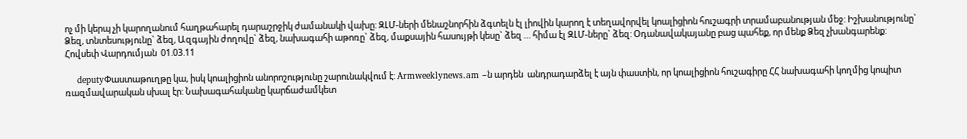ոչ մի կերպ չի կարողանում հաղթահարել դարաշրջիկ ժամանակի վախը: ԶԼՄ-ների մենաշնորհին ձգտելն էլ լիովին կարող է տեղավորվել կոալիցիոն հուշագրի տրամաբանության մեջ: Իշխանությունը` Ձեզ, տնտեսությունը` ձեզ, Ազգային ժողովը` ձեզ, նախագահի աթոռը` ձեզ, մաքսային հասույթի կեսը` ձեզ … հիմա էլ ԶԼՄ-ները` ձեզ: Օդանավակայանը բաց պահեք, որ մենք Ձեզ չխանգարենք: Հովսեփ Վարդումյան  01.03.11

    deputyՓաստաթուղթը կա, իսկ կոալիցիոն անորոշությունը շարունակվում է: Armweeklynews.am –ն արդեն  անդրադարձել է այն փաստին, որ կոալիցիոն հուշագիրը ՀՀ նախագահի կողմից կոպիտ ռազմավարական սխալ էր: Նախագահականը կարճաժամկետ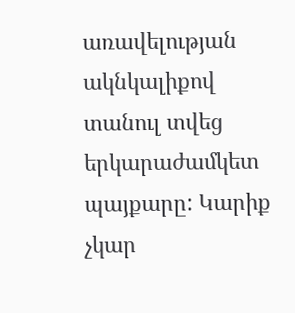առավելության ակնկալիքով տանուլ տվեց երկարաժամկետ պայքարը: Կարիք չկար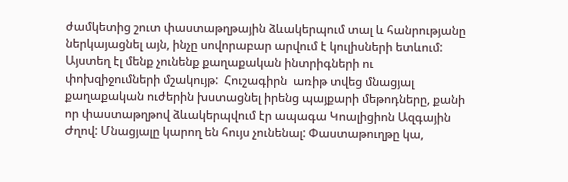ժամկետից շուտ փաստաթղթային ձևակերպում տալ և հանրությանը ներկայացնել այն, ինչը սովորաբար արվում է կուլիսների ետևում: Այստեղ էլ մենք չունենք քաղաքական ինտրիգների ու փոխզիջումների մշակույթ:  Հուշագիրն  առիթ տվեց մնացյալ քաղաքական ուժերին խստացնել իրենց պայքարի մեթոդները, քանի որ փաստաթղթով ձևակերպվում էր ապագա Կոալիցիոն Ազգային Ժղով: Մնացյալը կարող են հույս չունենալ: Փաստաթուղթը կա,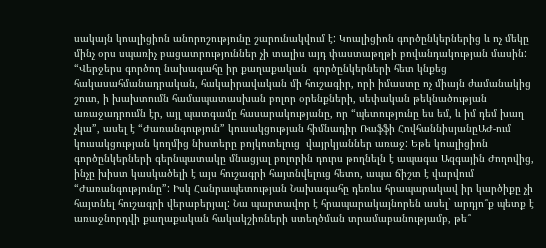սակայն կոալիցիոն անորոշությունը շարունակվում է: Կոալիցիոն գործընկերներից և ոչ մեկը մինչ օրս սպառիչ բացատրություններ չի տալիս այդ փաստաթղթի բովանդակության մասին: “Վերջերս գործող նախագահը իր քաղաքական  գործընկերների հետ կնքեց հակասահմանադրական, հակաիրավական մի հուշագիր, որի իմաստը ոչ միայն ժամանակից շուտ, ի խախտումն համապատասխան բոլոր օրենքների, սեփական թեկնածության առաջադրումն էր, այլ պատգամը հասարակությանը, որ “պետությունը ես եմ, և իմ դեմ խաղ չկա”, ասել է “Ժառանգություն” կուսակցության հիմնադիր Ռաֆֆի ՀովհաննիսյանըԱԺ-ում կուսակցության կողմից նիստերը բոյկոտելուց  վայրկյաններ առաջ: Եթե կոալիցիոն գործընկերների գերնպատակը մնացյալ բոլորին դուրս թողնելն է ապագա Ազգային Ժողովից, ինչը խիստ կասկածելի է այս հուշագրի հայտնվելուց հետո, ապա ճիշտ է վարվում “Ժառանգությունը”: Իսկ Հանրապետության Նախագահը դեռևս հրապարակավ իր կարծիքը չի հայտնել հուշագրի վերաբերյալ: Նա պարտավոր է հրապարակայնորեն ասել` արդյո՞ք պետք է առաջնորդվի քաղաքական հակակշիռների ստեղծման տրամաբանությամբ, թե՞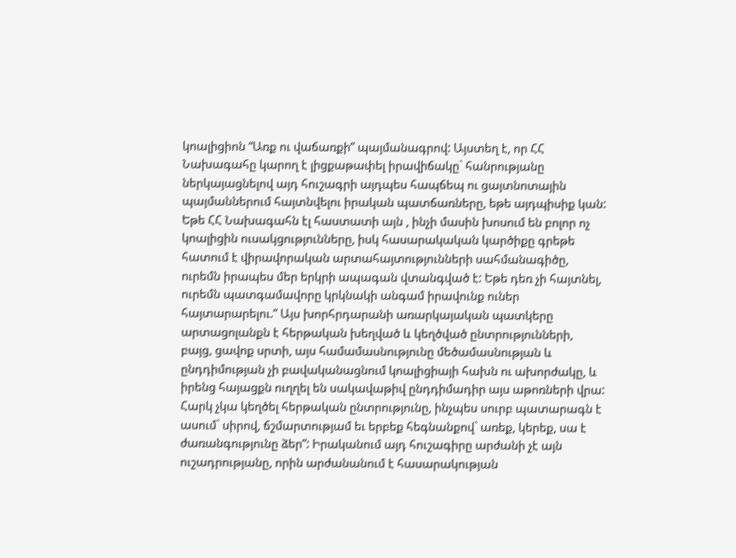կոալիցիոն “Առք ու վաճառքի” պայմանագրով: Այստեղ է, որ ՀՀ Նախագահը կարող է լիցքաթափել իրավիճակը` հանրությանը ներկայացնելով այդ հուշագրի այդպես հապճեպ ու ցայտնոտային պայմաններում հայտնվելու իրական պատճառները, եթե այդպիսիք կան: Եթե ՀՀ Նախագահն էլ հաստատի այն , ինչի մասին խոսում են բոլոր ոչ կոալիցին ուսակցությունները, իսկ հասարակական կարծիքը գրեթե հատում է վիրավորական արտահայտությունների սահմանագիծը, ուրեմն իրապես մեր երկրի ապագան վտանգված է: Եթե դեռ չի հայտնել, ուրեմն պատգամավորը կրկնակի անգամ իրավունք ուներ հայտարարելու.” Այս խորհրդարանի առարկայական պատկերը արտացոլանքն է հերթական խեղված և կեղծված ընտրությունների, բայց, ցավոք սրտի, այս համամասնությունը մեծամասնության և ընդդիմության չի բավականացնում կոալիցիայի հախն ու ախորժակը, և իրենց հայացքն ուղղել են սակավաթիվ ընդդիմադիր այս աթոռների վրա: Հարկ չկա կեղծել հերթական ընտրությունը, ինչպես սուրբ պատարագն է ասում` սիրով, ճշմարտությամ եւ երբեք հեգնանքով` առեք, կերեք, սա է ժառանգությունը ձեր”: Իրականում այդ հուշագիրը արժանի չէ այն ուշադրությանը, որին արժանանում է հասարակության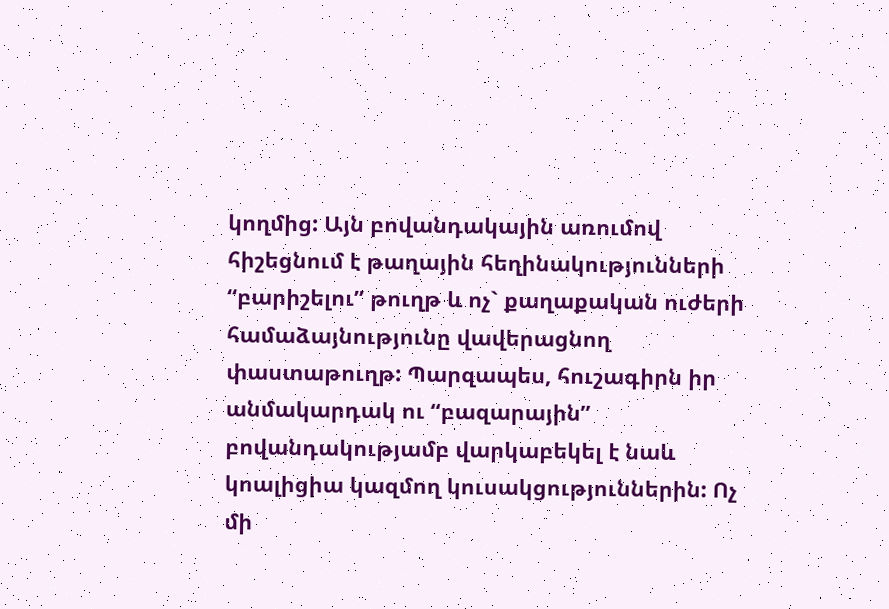կողմից: Այն բովանդակային առումով հիշեցնում է թաղային հեղինակությունների “բարիշելու” թուղթ և ոչ` քաղաքական ուժերի համաձայնությունը վավերացնող փաստաթուղթ: Պարզապես, հուշագիրն իր անմակարդակ ու “բազարային” բովանդակությամբ վարկաբեկել է նաև կոալիցիա կազմող կուսակցություններին: Ոչ մի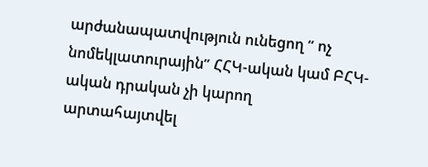արժանապատվություն ունեցող “ ոչ նոմեկլատուրային” ՀՀԿ-ական կամ ԲՀԿ-ական դրական չի կարող արտահայտվել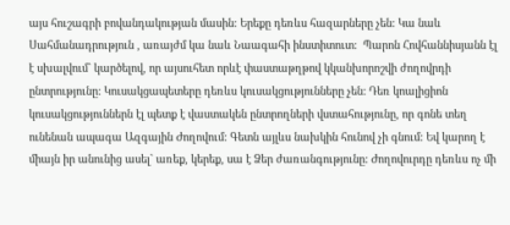այս հուշագրի բովանդակության մասին: Երեքը դեռևս հազարները չեն: Կա նաև Սահմանադրություն , առայժմ կա նաև Նաագահի ինստիտուտ:  Պարոն Հովհաննիսյանն էլ է սխալվում` կարծելով, որ այսուհետ որևէ փաստաթղթով կկանխորոշվի ժողովրդի ընտրությունը: Կուսակցապետերը դեռևս կուսակցությունները չեն: Դեռ կոալիցիոն կուսակցություններն էլ պետք է վաստակեն ընտրողների վստահությունը, որ գոնե տեղ ունենան ապագա Ազգային Ժողովում: Գետն այլևս նախկին հունով չի գնում: Եվ կարող է միայն իր անունից ասել` առեք, կերեք, սա է Ձեր ժառանգությունը: Ժողովուրդը դեռևս ոչ մի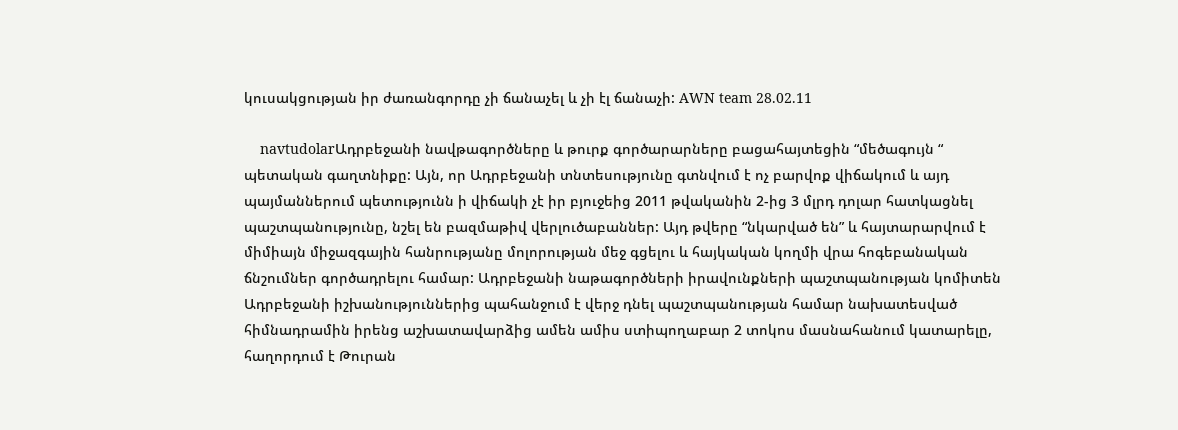կուսակցության իր ժառանգորդը չի ճանաչել և չի էլ ճանաչի: AWN team 28.02.11

    navtudolarԱդրբեջանի նավթագործները և թուրք գործարարները բացահայտեցին “մեծագույն “ պետական գաղտնիքը: Այն, որ Ադրբեջանի տնտեսությունը գտնվում է ոչ բարվոք վիճակում և այդ պայմաններում պետությունն ի վիճակի չէ իր բյուջեից 2011 թվականին 2-ից 3 մլրդ դոլար հատկացնել պաշտպանությունը, նշել են բազմաթիվ վերլուծաբաններ: Այդ թվերը “նկարված են” և հայտարարվում է միմիայն միջազգային հանրությանը մոլորության մեջ գցելու և հայկական կողմի վրա հոգեբանական ճնշումներ գործադրելու համար: Ադրբեջանի նաթագործների իրավունքների պաշտպանության կոմիտեն Ադրբեջանի իշխանություններից պահանջում է վերջ դնել պաշտպանության համար նախատեսված հիմնադրամին իրենց աշխատավարձից ամեն ամիս ստիպողաբար 2 տոկոս մասնահանում կատարելը, հաղորդում է Թուրան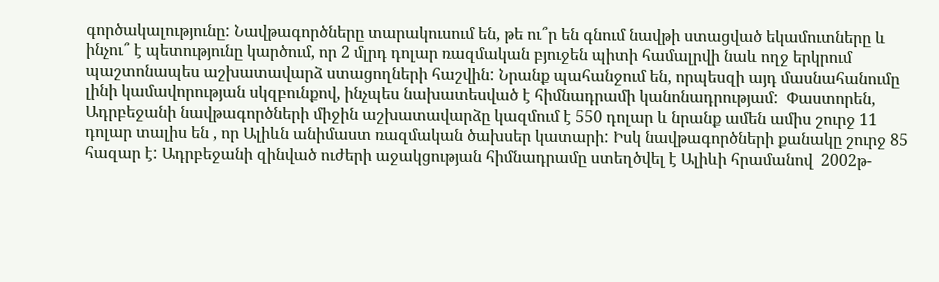գործակալությունը: Նավթագործները տարակուսում են, թե ու՞ր են գնում նավթի ստացված եկամուտները և ինչու՞ է պետությունը կարծում, որ 2 մլրդ դոլար ռազմական բյուջեն պիտի համալրվի նաև ողջ երկրում պաշտոնապես աշխատավարձ ստացողների հաշվին: Նրանք պահանջում են, որպեսզի այդ մասնահանումը լինի կամավորության սկզբունքով, ինչպես նախատեսված է հիմնադրամի կանոնադրությամ:  Փաստորեն, Ադրբեջանի նավթագործների միջին աշխատավարձը կազմում է 550 դոլար և նրանք ամեն ամիս շուրջ 11 դոլար տալիս են , որ Ալիևն անիմաստ ռազմական ծախսեր կատարի: Իսկ նավթագործների քանակը շուրջ 85 հազար է: Ադրբեջանի զինված ուժերի աջակցության հիմնադրամը ստեղծվել է Ալիևի հրամանով  2002թ-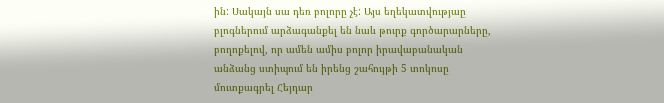ին: Սակայն սա դեռ բոլորը չէ: Այս եղեկատվությաը բլոգներում արձագանքել են նաև թուրք գործարարները, բողոքելով, որ ամեն ամիս բոլոր իրավաբանական անձանց ստիպում են իրենց շահույթի 5 տոկոսը մուտքագրել Հեյդար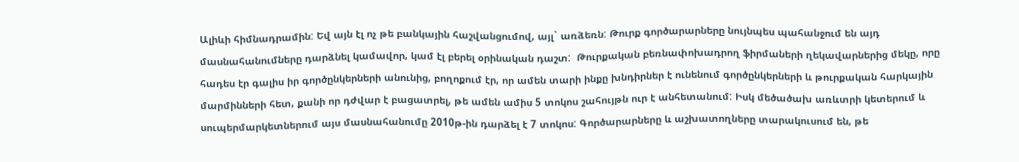Ալիևի հիմնադրամին: Եվ այն էլ ոչ թե բանկային հաշվանցումով, այլ` առձեռն: Թուրք գործարարները նույնպես պահանջում են այդ մասնահանումները դարձնել կամավոր, կամ էլ բերել օրինական դաշտ:  Թուրքական բեռնափոխադրող ֆիրմաների ղեկավարներից մեկը, որը հադես էր գալիս իր գործընկերների անունից, բողոքում էր, որ ամեն տարի ինքը խնդիրներ է ունենում գործընկերների և թուրքական հարկային մարմինների հետ, քանի որ դժվար է բացատրել, թե ամեն ամիս 5 տոկոս շահույթն ուր է անհետանում: Իսկ մեծածախ առևտրի կետերում և սուպերմարկետներում այս մասնահանումը 2010թ-ին դարձել է 7 տոկոս: Գործարարները և աշխատողները տարակուսում են, թե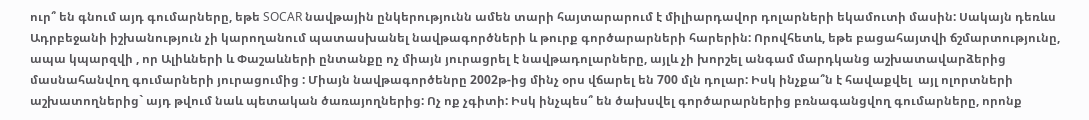ուր՞ են գնում այդ գումարները, եթե SOCAR նավթային ընկերությունն ամեն տարի հայտարարում է միլիարդավոր դոլարների եկամուտի մասին: Սակայն դեռևս Ադրբեջանի իշխանություն չի կարողանում պատասխանել նավթագործների և թուրք գործարարների հարերին: Որովհետև, եթե բացահայտվի ճշմարտությունը, ապա կպարզվի , որ Ալիևների և Փաշաևների ընտանքը ոչ միայն յուրացրել է նավթադոլարները, այլև չի խորշել անգամ մարդկանց աշխատավարձերից մասնահանվող գումարների յուրացումից : Միայն նավթագործենրը 2002թ-ից մինչ օրս վճարել են 700 մլն դոլար: Իսկ ինչքա՞ն է հավաքվել  այլ ոլորտների աշխատողներից` այդ թվում նաև պետական ծառայողներից: Ոչ ոք չգիտի: Իսկ ինչպես՞ են ծախսվել գործարարներից բռնագանցվող գումարները, որոնք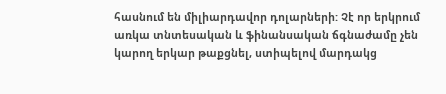հասնում են միլիարդավոր դոլարների: Չէ որ երկրում առկա տնտեսական և ֆինանսական ճգնաժամը չեն կարող երկար թաքցնել, ստիպելով մարդակց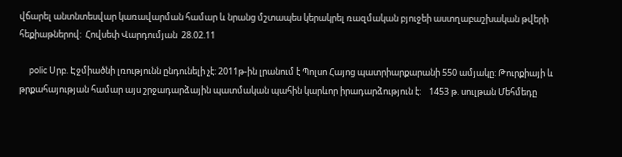վճարել անտնտեսվար կառավարման համար և նրանց մշտապես կերակրել ռազմական բյուջեի աստղաբաշխական թվերի հեքիաթներով:  Հովսեփ Վարդումյան  28.02.11

     polic Սրբ. Էջմիածնի լռությունն ընդունելի չէ: 2011թ-ին լրանում է Պոլսո Հայոց պատրիարքարանի 550 ամյակը: Թուրքիայի և թրքահայության համար այս շրջադարձային պատմական պահին կարևոր իրադարձություն է:    1453 թ. սուլթան Մեհմեդը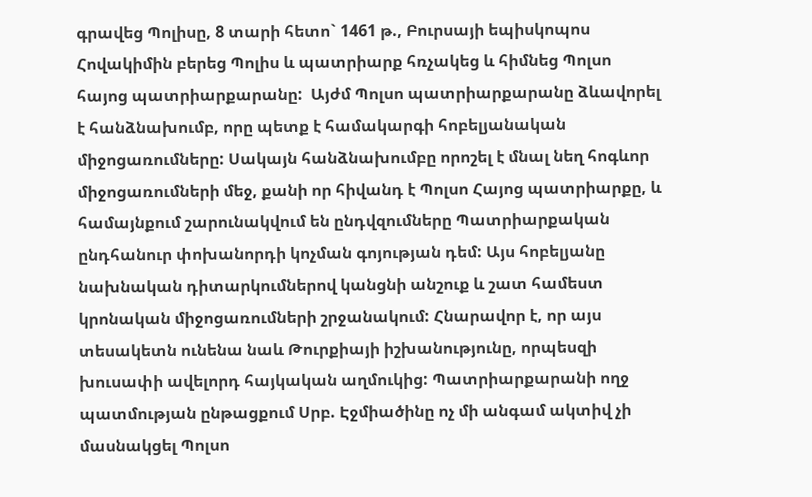գրավեց Պոլիսը, 8 տարի հետո` 1461 թ., Բուրսայի եպիսկոպոս Հովակիմին բերեց Պոլիս և պատրիարք հռչակեց և հիմնեց Պոլսո հայոց պատրիարքարանը:  Այժմ Պոլսո պատրիարքարանը ձևավորել է հանձնախումբ, որը պետք է համակարգի հոբելյանական միջոցառումները: Սակայն հանձնախումբը որոշել է մնալ նեղ հոգևոր միջոցառումների մեջ, քանի որ հիվանդ է Պոլսո Հայոց պատրիարքը, և համայնքում շարունակվում են ընդվզումները Պատրիարքական ընդհանուր փոխանորդի կոչման գոյության դեմ: Այս հոբելյանը նախնական դիտարկումներով կանցնի անշուք և շատ համեստ կրոնական միջոցառումների շրջանակում: Հնարավոր է, որ այս տեսակետն ունենա նաև Թուրքիայի իշխանությունը, որպեսզի խուսափի ավելորդ հայկական աղմուկից: Պատրիարքարանի ողջ պատմության ընթացքում Սրբ. Էջմիածինը ոչ մի անգամ ակտիվ չի մասնակցել Պոլսո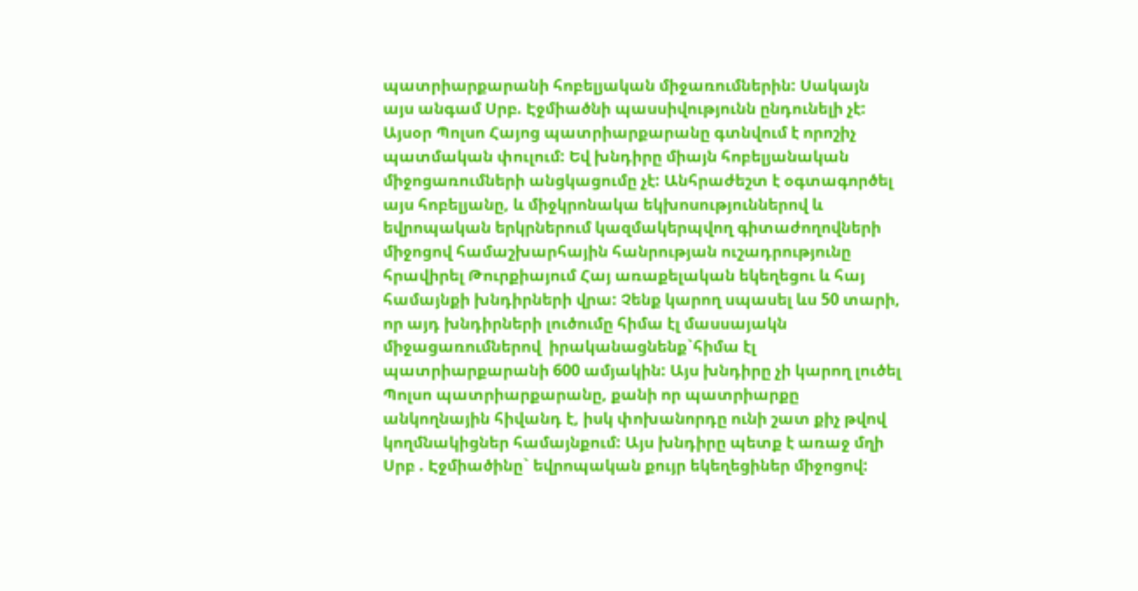պատրիարքարանի հոբելյական միջառումներին: Սակայն այս անգամ Սրբ. Էջմիածնի պասսիվությունն ընդունելի չէ: Այսօր Պոլսո Հայոց պատրիարքարանը գտնվում է որոշիչ պատմական փուլում: Եվ խնդիրը միայն հոբելյանական միջոցառումների անցկացումը չէ: Անհրաժեշտ է օգտագործել այս հոբելյանը, և միջկրոնակա եկխոսություններով և եվրոպական երկրներում կազմակերպվող գիտաժողովների միջոցով համաշխարհային հանրության ուշադրությունը հրավիրել Թուրքիայում Հայ առաքելական եկեղեցու և հայ համայնքի խնդիրների վրա: Չենք կարող սպասել ևս 50 տարի, որ այդ խնդիրների լուծումը հիմա էլ մասսայակն միջացառումներով  իրականացնենք`հիմա էլ պատրիարքարանի 600 ամյակին: Այս խնդիրը չի կարող լուծել Պոլսո պատրիարքարանը, քանի որ պատրիարքը անկողնային հիվանդ է, իսկ փոխանորդը ունի շատ քիչ թվով կողմնակիցներ համայնքում: Այս խնդիրը պետք է առաջ մղի Սրբ . Էջմիածինը` եվրոպական քույր եկեղեցիներ միջոցով: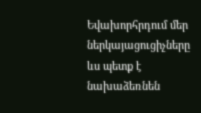Եվախորհրդում մեր ներկայացուցիչները ևս պետք է նախաձեռնեն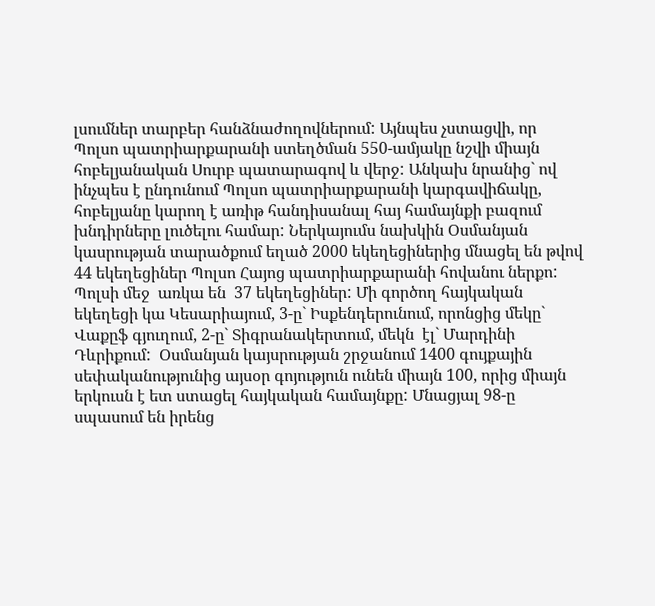լսումներ տարբեր հանձնաժողովներում: Այնպես չստացվի, որ Պոլսո պատրիարքարանի ստեղծման 550-ամյակը նշվի միայն հոբելյանական Սուրբ պատարագով և վերջ: Անկախ նրանից` ով ինչպես է ընդունում Պոլսո պատրիարքարանի կարգավիճակը, հոբելյանը կարող է առիթ հանդիսանալ հայ համայնքի բազում խնդիրները լուծելու համար: Ներկայումս նախկին Օսմանյան կասրության տարածքում եղած 2000 եկեղեցիներից մնացել են թվով 44 եկեղեցիներ Պոլսո Հայոց պատրիարքարանի հովանու ներքո: Պոլսի մեջ  առկա են  37 եկեղեցիներ: Մի գործող հայկական եկեղեցի կա Կեսարիայում, 3-ը` Իսքենդերունում, որոնցից մեկը` Վաքըֆ գյուղում, 2-ը` Տիգրանակերտում, մեկն  էլ` Մարդինի Դևրիքում:  Օսմանյան կայսրության շրջանում 1400 գույքային սեփականությունից այսօր գոյություն ունեն միայն 100, որից միայն երկուսն է ետ ստացել հայկական համայնքը: Մնացյալ 98-ը սպասում են իրենց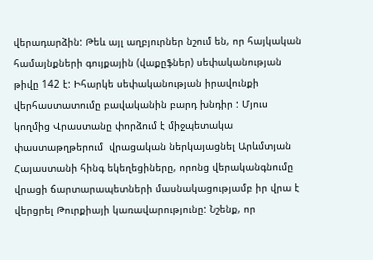վերադարձին: Թեև այլ աղբյուրներ նշում են, որ հայկական համայնքների գույքային (վաքըֆներ) սեփականության թիվը 142 է: Իհարկե սեփականության իրավունքի վերհաստատումը բավականին բարդ խնդիր : Մյուս կողմից Վրաստանը փորձում է միջպետակա փաստաթղթերում  վրացական ներկայացնել Արևմտյան Հայաստանի հինգ եկեղեցիները, որոնց վերականգնումը վրացի ճարտարապետների մասնակացությամբ իր վրա է վերցրել Թուրքիայի կառավարությունը: Նշենք, որ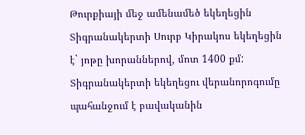Թուրքիայի մեջ ամենամեծ եկեղեցին   Տիգրանակերտի Սուրբ Կիրակոս եկեղեցին է` յոթը խորաններով, մոտ 1400 քմ: Տիգրանակերտի եկեղեցու վերանորոգումը պահանջում է բավականին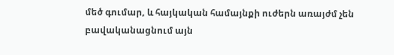մեծ գումար, և հայկական համայնքի ուժերն առայժմ չեն բավականացնում այն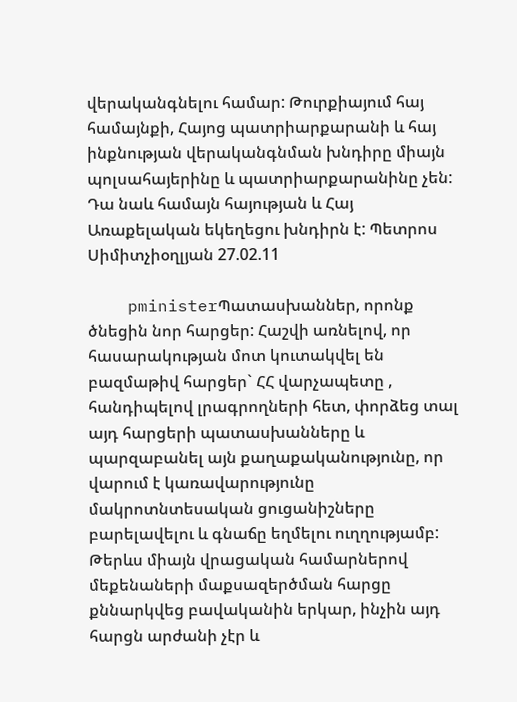վերականգնելու համար: Թուրքիայում հայ համայնքի, Հայոց պատրիարքարանի և հայ ինքնության վերականգնման խնդիրը միայն պոլսահայերինը և պատրիարքարանինը չեն: Դա նաև համայն հայության և Հայ Առաքելական եկեղեցու խնդիրն է: Պետրոս Սիմիտչիօղլյան 27.02.11

    pministerՊատասխաններ, որոնք ծնեցին նոր հարցեր: Հաշվի առնելով, որ հասարակության մոտ կուտակվել են բազմաթիվ հարցեր` ՀՀ վարչապետը , հանդիպելով լրագրողների հետ, փորձեց տալ այդ հարցերի պատասխանները և պարզաբանել այն քաղաքականությունը, որ վարում է կառավարությունը մակրոտնտեսական ցուցանիշները բարելավելու և գնաճը եղմելու ուղղությամբ: Թերևս միայն վրացական համարներով մեքենաների մաքսազերծման հարցը քննարկվեց բավականին երկար, ինչին այդ հարցն արժանի չէր և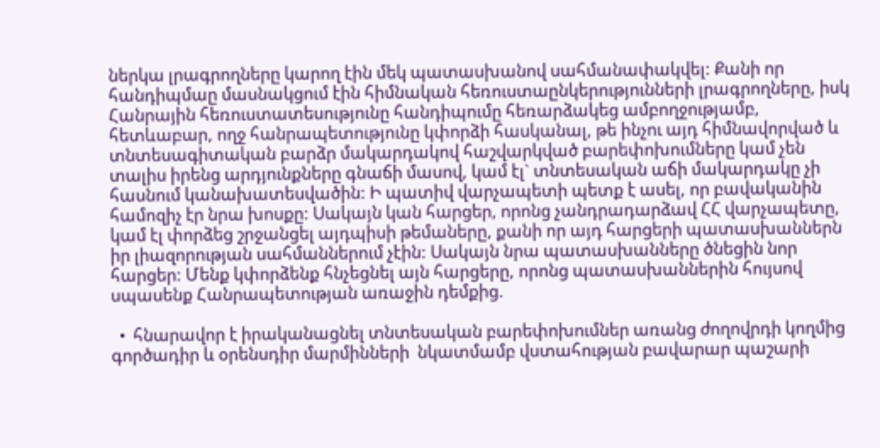ներկա լրագրողները կարող էին մեկ պատասխանով սահմանափակվել: Քանի որ հանդիպմաը մասնակցում էին հիմնական հեռուստաընկերությունների լրագրողները, իսկ Հանրային հեռուստատեսությունը հանդիպումը հեռարձակեց ամբողջությամբ, հետևաբար, ողջ հանրապետությունը կփորձի հասկանալ, թե ինչու այդ հիմնավորված և տնտեսագիտական բարձր մակարդակով հաշվարկված բարեփոխումները կամ չեն տալիս իրենց արդյունքները գնաճի մասով, կամ էլ` տնտեսական աճի մակարդակը չի հասնում կանախատեսվածին: Ի պատիվ վարչապետի պետք է ասել, որ բավականին համոզիչ էր նրա խոսքը: Սակայն կան հարցեր, որոնց չանդրադարձավ ՀՀ վարչապետը, կամ էլ փորձեց շրջանցել այդպիսի թեմաները, քանի որ այդ հարցերի պատասխաններն իր լիազորության սահմաններում չէին: Սակայն նրա պատասխանները ծնեցին նոր հարցեր: Մենք կփորձենք հնչեցնել այն հարցերը, որոնց պատասխաններին հույսով սպասենք Հանրապետության առաջին դեմքից.

  •  հնարավոր է իրականացնել տնտեսական բարեփոխումներ առանց ժողովրդի կողմից գործադիր և օրենսդիր մարմինների  նկատմամբ վստահության բավարար պաշարի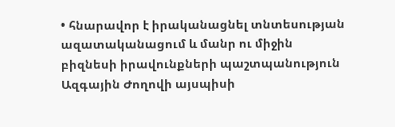• հնարավոր է իրականացնել տնտեսության ազատականացում և մանր ու միջին բիզնեսի իրավունքների պաշտպանություն Ազգային Ժողովի այսպիսի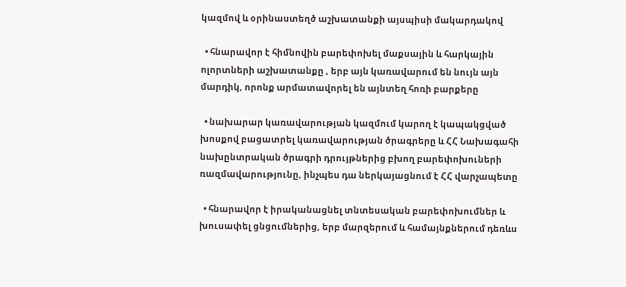կազմով և օրինաստեղծ աշխատանքի այսպիսի մակարդակով

  • հնարավոր է հիմնովին բարեփոխել մաքսային և հարկային ոլորտների աշխատանքը , երբ այն կառավարում են նույն այն մարդիկ, որոնք արմատավորել են այնտեղ հոռի բարքերը

  • նախարար կառավարության կազմում կարող է կապակցված խոսքով բացատրել կառավարության ծրագրերը և ՀՀ Նախագահի նախընտրական ծրագրի դրույթներից բխող բարեփոխուների ռազմավարությունը, ինչպես դա ներկայացնում է ՀՀ վարչապետը

  • հնարավոր է իրականացնել տնտեսական բարեփոխումներ և խուսափել ցնցումներից, երբ մարզերում և համայնքներում դեռևս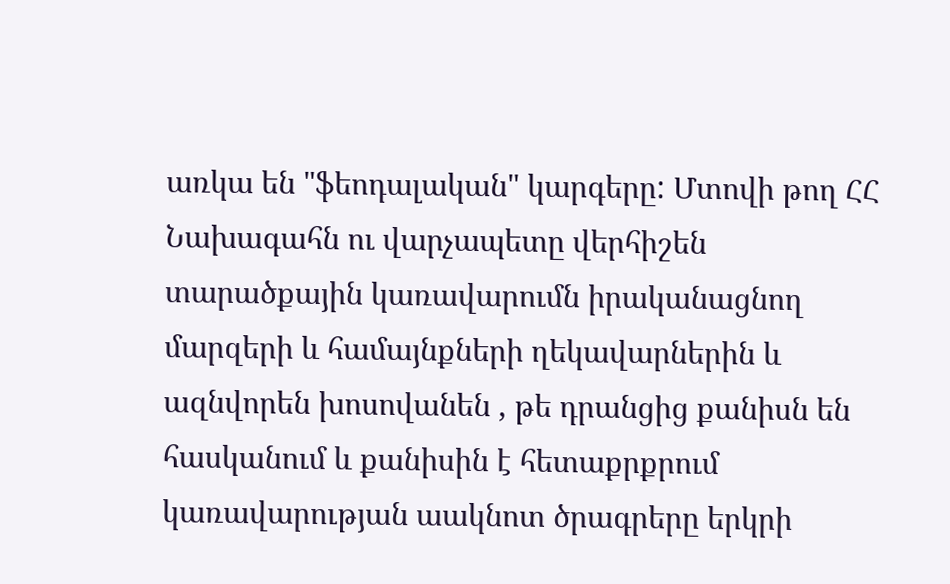առկա են "ֆեոդալական" կարգերը: Մտովի թող ՀՀ Նախագահն ու վարչապետը վերհիշեն տարածքային կառավարումն իրականացնող մարզերի և համայնքների ղեկավարներին և ազնվորեն խոսովանեն , թե դրանցից քանիսն են հասկանում և քանիսին է հետաքրքրում կառավարության աակնոտ ծրագրերը երկրի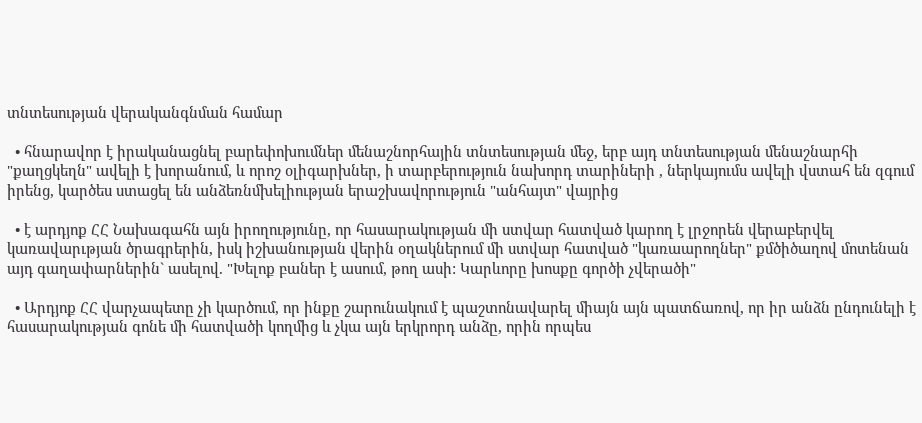տնտեսության վերականգնման համար

  • հնարավոր է իրականացնել բարեփոխումներ մենաշնորհային տնտեսության մեջ, երբ այդ տնտեսության մենաշնարհի "քաղցկեղն" ավելի է խորանում, և որոշ օլիգարխներ, ի տարբերություն նախորդ տարիների , ներկայումս ավելի վստահ են զգում իրենց, կարծես ստացել են անձեռնմխելիության երաշխավորություն "անհայտ" վայրից

  • է արդյոք ՀՀ Նախագահն այն իրողությունը, որ հասարակության մի ստվար հատված կարող է լրջորեն վերաբերվել կառավարւթյան ծրագրերին, իսկ իշխանության վերին օղակներում մի ստվար հատված "կառաարողներ" քմծիծաղով մոտենան այդ գաղափարներին` ասելով. "Խելոք բաներ է ասում, թող ասի: Կարևորը խոսքը գործի չվերածի"

  • Արդյոք ՀՀ վարչապետը չի կարծում, որ ինքը շարունակում է պաշտոնավարել միայն այն պատճառով, որ իր անձն ընդունելի է հասարակության գոնե մի հատվածի կողմից և չկա այն երկրորդ անձը, որին որպես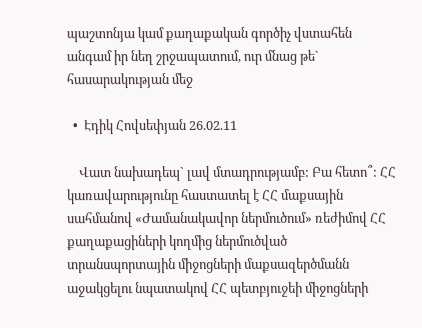պաշտոնյա կամ քաղաքական գործիչ վստահեն անգամ իր նեղ շրջապատում, ուր մնաց թե` հասարակության մեջ

  •  Էդիկ Հովսեփյան 26.02.11

    Վատ նախադեպ` լավ մտադրությամբ: Բա հետո՞: ՀՀ կառավարությունը հաստատել է ՀՀ մաքսային սահմանով «Ժամանակավոր ներմուծում» ռեժիմով ՀՀ քաղաքացիների կողմից ներմուծված տրանսպորտային միջոցների մաքսազերծմանն աջակցելու նպատակով ՀՀ պետբյուջեի միջոցների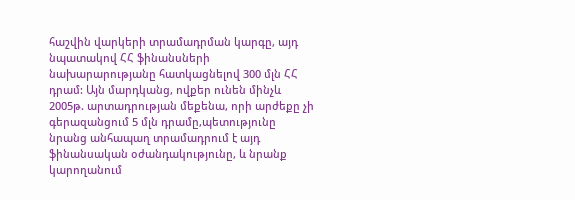հաշվին վարկերի տրամադրման կարգը, այդ նպատակով ՀՀ ֆինանսների նախարարությանը հատկացնելով 300 մլն ՀՀ դրամ: Այն մարդկանց, ովքեր ունեն մինչև 2005թ. արտադրության մեքենա, որի արժեքը չի գերազանցում 5 մլն դրամը,պետությունը նրանց անհապաղ տրամադրում է այդ ֆինանսական օժանդակությունը, և նրանք կարողանում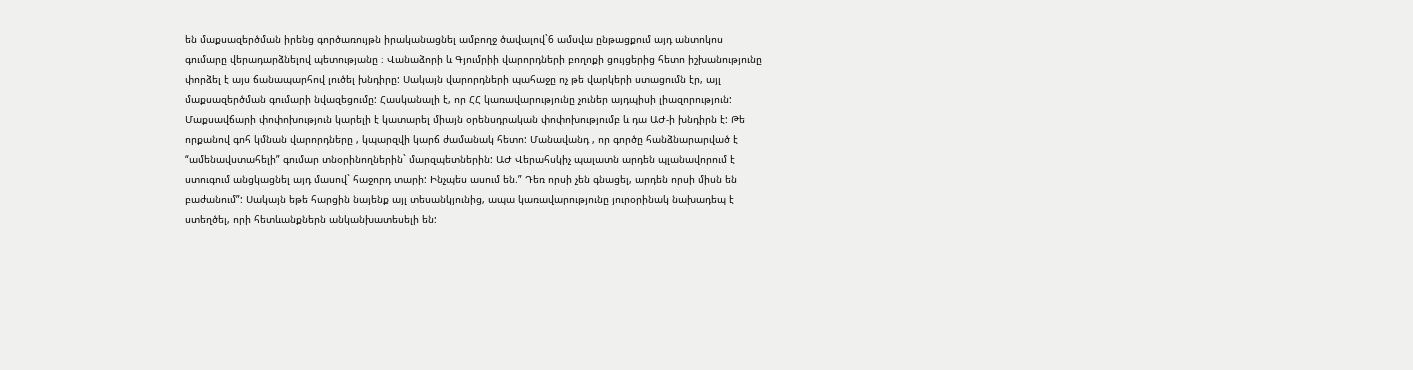են մաքսազերծման իրենց գործառույթն իրականացնել ամբողջ ծավալով`6 ամսվա ընթացքում այդ անտոկոս գումարը վերադարձնելով պետությանը ։ Վանաձորի և Գյումրիի վարորդների բողոքի ցույցերից հետո իշխանությունը փորձել է այս ճանապարհով լուծել խնդիրը: Սակայն վարորդների պահաջը ոչ թե վարկերի ստացումն էր, այլ մաքսազերծման գումարի նվազեցումը: Հասկանալի է, որ ՀՀ կառավարությունը չուներ այդպիսի լիազորություն: Մաքսավճարի փոփոխություն կարելի է կատարել միայն օրենսդրական փոփոխությումբ և դա ԱԺ-ի խնդիրն է: Թե որքանով գոհ կմնան վարորդները , կպարզվի կարճ ժամանակ հետո: Մանավանդ , որ գործը հանձնարարված է “ամենավստահելի” գումար տնօրինողներին` մարզպետներին: ԱԺ Վերահսկիչ պալատն արդեն պլանավորում է ստուգում անցկացնել այդ մասով` հաջորդ տարի: Ինչպես ասում են.” Դեռ որսի չեն գնացել, արդեն որսի միսն են բաժանում”: Սակայն եթե հարցին նայենք այլ տեսանկյունից, ապա կառավարությունը յուրօրինակ նախադեպ է ստեղծել, որի հետևանքներն անկանխատեսելի են: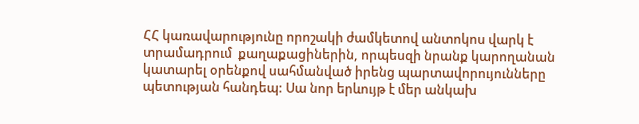ՀՀ կառավարությունը որոշակի ժամկետով անտոկոս վարկ է տրամադրում  քաղաքացիներին, որպեսզի նրանք կարողանան կատարել օրենքով սահմանված իրենց պարտավորույունները պետության հանդեպ: Սա նոր երևույթ է մեր անկախ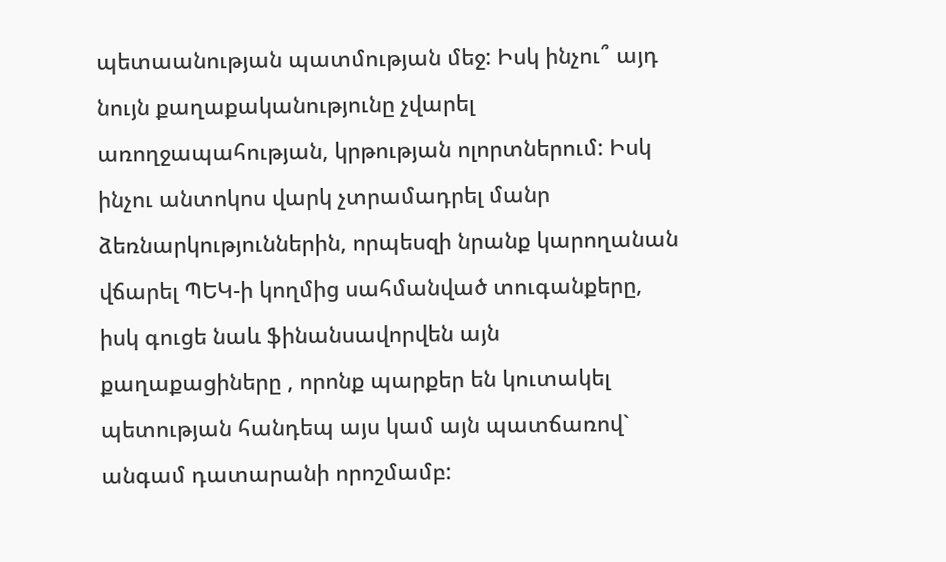պետաանության պատմության մեջ: Իսկ ինչու՞ այդ նույն քաղաքականությունը չվարել առողջապահության, կրթության ոլորտներում: Իսկ ինչու անտոկոս վարկ չտրամադրել մանր ձեռնարկություններին, որպեսզի նրանք կարողանան վճարել ՊԵԿ-ի կողմից սահմանված տուգանքերը, իսկ գուցե նաև ֆինանսավորվեն այն քաղաքացիները , որոնք պարքեր են կուտակել պետության հանդեպ այս կամ այն պատճառով` անգամ դատարանի որոշմամբ: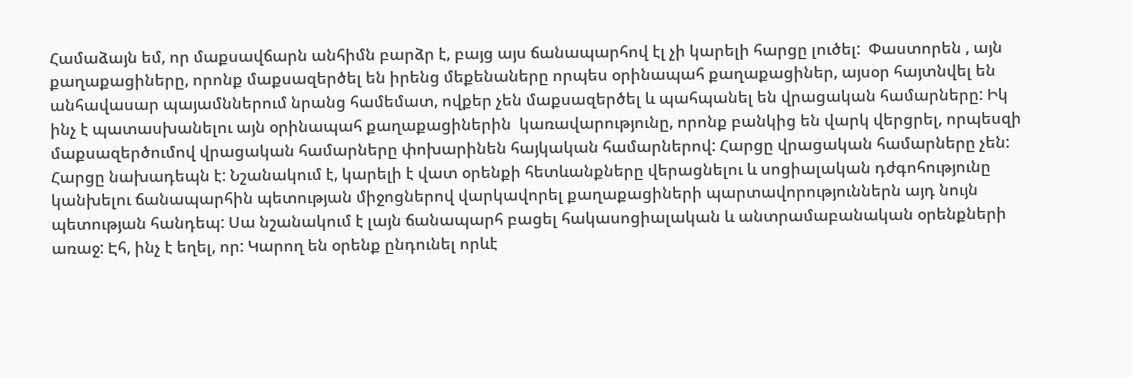Համաձայն եմ, որ մաքսավճարն անհիմն բարձր է, բայց այս ճանապարհով էլ չի կարելի հարցը լուծել:  Փաստորեն , այն քաղաքացիները, որոնք մաքսազերծել են իրենց մեքենաները որպես օրինապահ քաղաքացիներ, այսօր հայտնվել են անհավասար պայամններում նրանց համեմատ, ովքեր չեն մաքսազերծել և պահպանել են վրացական համարները: Իկ ինչ է պատասխանելու այն օրինապահ քաղաքացիներին  կառավարությունը, որոնք բանկից են վարկ վերցրել, որպեսզի մաքսազերծումով վրացական համարները փոխարինեն հայկական համարներով: Հարցը վրացական համարները չեն: Հարցը նախադեպն է: Նշանակում է, կարելի է վատ օրենքի հետևանքները վերացնելու և սոցիալական դժգոհությունը կանխելու ճանապարհին պետության միջոցներով վարկավորել քաղաքացիների պարտավորություններն այդ նույն պետության հանդեպ: Սա նշանակում է լայն ճանապարհ բացել հակասոցիալական և անտրամաբանական օրենքների առաջ: Էհ, ինչ է եղել, որ: Կարող են օրենք ընդունել որևէ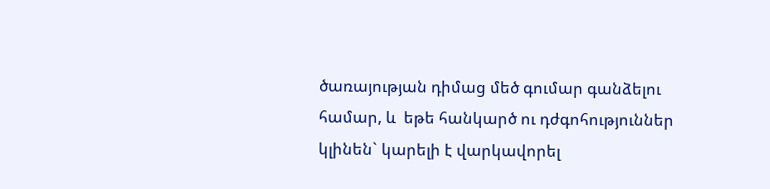ծառայության դիմաց մեծ գումար գանձելու համար, և  եթե հանկարծ ու դժգոհություններ կլինեն` կարելի է վարկավորել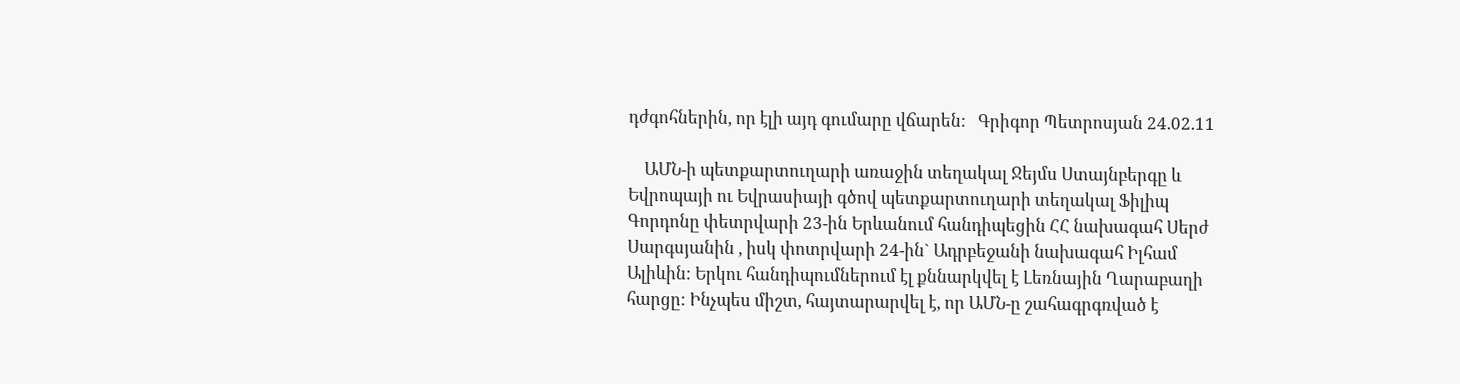դժգոհներին, որ էլի այդ գումարը վճարեն:   Գրիգոր Պետրոսյան 24.02.11

    ԱՄՆ-ի պետքարտուղարի առաջին տեղակալ Ջեյմս Ստայնբերգը և Եվրոպայի ու Եվրասիայի գծով պետքարտուղարի տեղակալ Ֆիլիպ Գորդոնը փետրվարի 23-ին Երևանում հանդիպեցին ՀՀ նախագահ Սերժ Սարգսյանին , իսկ փոտրվարի 24-ին` Ադրբեջանի նախագահ Իլհամ Ալիևին: Երկու հանդիպումներում էլ քննարկվել է Լեռնային Ղարաբաղի հարցը: Ինչպես միշտ, հայտարարվել է, որ ԱՄՆ-ը շահագրգռված է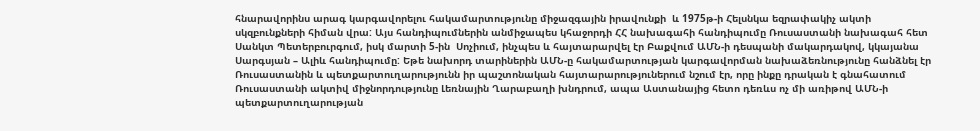հնարավորինս արագ կարգավորելու հակամարտությունը միջազգային իրավունքի  և 1975թ-ի Հելսնկա եզրափակիչ ակտի սկզբունքների հիման վրա: Այս հանդիպումներին անմիջապես կհաջորդի ՀՀ նախագահի հանդիպումը Ռուսաստանի նախագահ հետ Սանկտ Պետերբուրգում, իսկ մարտի 5-ին  Սոչիում, ինչպես և հայտարարվել էր Բաքվում ԱՄՆ-ի դեսպանի մակարդակով, կկայանա Սարգսյան – Ալիև հանդիպումը: Եթե նախորդ տարիներին ԱՄՆ-ը հակամարտության կարգավորման նախաձեռնությունը հանձնել էր Ռուսաստանին և պետքարտուղարությունն իր պաշտոնական հայտարարություներում նշում էր, որը ինքը դրական է գնահատում Ռուսաստանի ակտիվ միջնորդությունը Լեռնային Ղարաբաղի խնդրում, ապա Աստանայից հետո դեռևս ոչ մի առիթով ԱՄՆ-ի պետքարտուղարության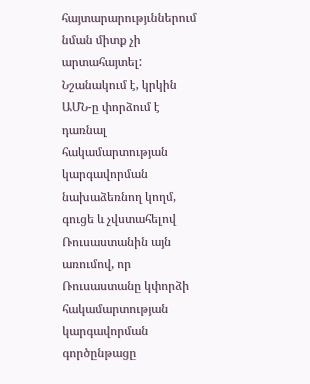հայտարարությւններում նման միտք չի արտահայտել: Նշանակում է, կրկին ԱՄՆ-ը փորձում է դառնալ հակամարտության կարգավորման նախաձեռնող կողմ, գուցե և չվստահելով Ռուսաստանին այն առումով, որ Ռուսաստանը կփորձի հակամարտության կարգավորման գործընթացը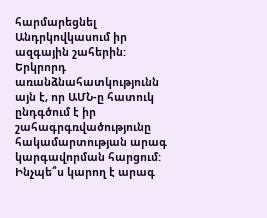հարմարեցնել Անդրկովկասում իր ազգային շահերին:  Երկրորդ առանձնահատկությունն  այն է, որ ԱՄՆ-ը հատուկ ընդգծում է իր շահագրգռվածությունը հակամարտության արագ կարգավորման հարցում: Ինչպե՞ս կարող է արագ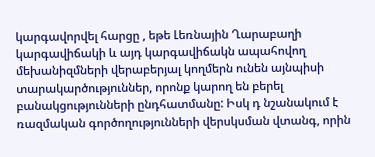կարգավորվել հարցը , եթե Լեռնային Ղարաբաղի կարգավիճակի և այդ կարգավիճակն ապահովող մեխանիզմների վերաբերյալ կողմերն ունեն այնպիսի տարակարծություններ, որոնք կարող են բերել բանակցությունների ընդհատմանը: Իսկ դ նշանակում է ռազմական գործողությունների վերսկսման վտանգ, որին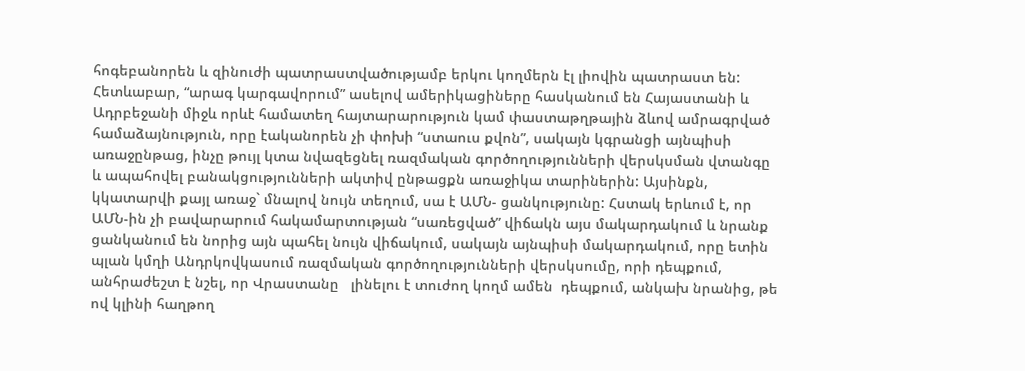հոգեբանորեն և զինուժի պատրաստվածությամբ երկու կողմերն էլ լիովին պատրաստ են: Հետևաբար, “արագ կարգավորում” ասելով ամերիկացիները հասկանում են Հայաստանի և Ադրբեջանի միջև որևէ համատեղ հայտարարություն կամ փաստաթղթային ձևով ամրագրված համաձայնություն, որը էականորեն չի փոխի “ստաուս քվոն”, սակայն կգրանցի այնպիսի առաջընթաց, ինչը թույլ կտա նվազեցնել ռազմական գործողությունների վերսկսման վտանգը և ապահովել բանակցությունների ակտիվ ընթացքն առաջիկա տարիներին: Այսինքն, կկատարվի քայլ առաջ` մնալով նույն տեղում, սա է ԱՄՆ- ցանկությունը: Հստակ երևում է, որ ԱՄՆ-ին չի բավարարում հակամարտության “սառեցված” վիճակն այս մակարդակում և նրանք ցանկանում են նորից այն պահել նույն վիճակում, սակայն այնպիսի մակարդակում, որը ետին պլան կմղի Անդրկովկասում ռազմական գործողությունների վերսկսումը, որի դեպքում, անհրաժեշտ է նշել, որ Վրաստանը   լինելու է տուժող կողմ ամեն  դեպքում, անկախ նրանից, թե ով կլինի հաղթող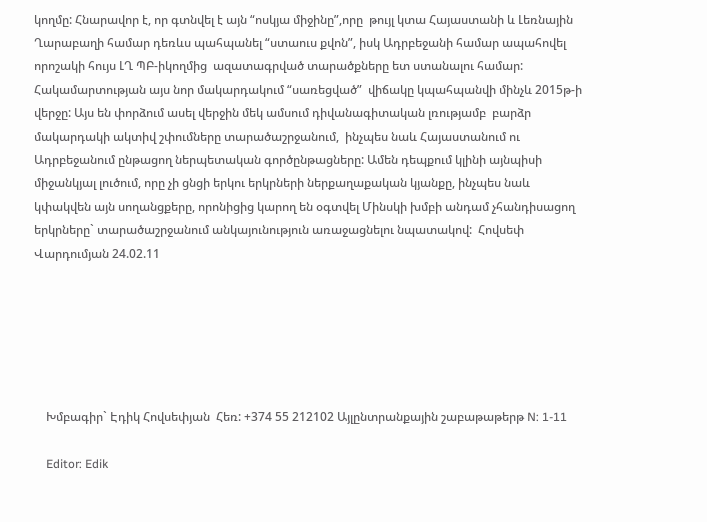կողմը: Հնարավոր է, որ գտնվել է այն “ոսկյա միջինը”,որը  թույլ կտա Հայաստանի և Լեռնային Ղարաբաղի համար դեռևս պահպանել “ստաուս քվոն”, իսկ Ադրբեջանի համար ապահովել որոշակի հույս ԼՂ ՊԲ-իկողմից  ազատագրված տարածքները ետ ստանալու համար: Հակամարտության այս նոր մակարդակում “սառեցված”  վիճակը կպահպանվի մինչև 2015թ-ի վերջը: Այս են փորձում ասել վերջին մեկ ամսում դիվանագիտական լռությամբ  բարձր մակարդակի ակտիվ շփումները տարածաշրջանում,  ինչպես նաև Հայաստանում ու Ադրբեջանում ընթացող ներպետական գործընթացները: Ամեն դեպքում կլինի այնպիսի միջանկյալ լուծում, որը չի ցնցի երկու երկրների ներքաղաքական կյանքը, ինչպես նաև կփակվեն այն սողանցքերը, որոնիցից կարող են օգտվել Մինսկի խմբի անդամ չհանդիսացող երկրները` տարածաշրջանում անկայունություն առաջացնելու նպատակով:  Հովսեփ Վարդումյան 24.02.11






    Խմբագիր` Էդիկ Հովսեփյան  Հեռ: +374 55 212102 Այլընտրանքային շաբաթաթերթ N: 1-11

    Editor: Edik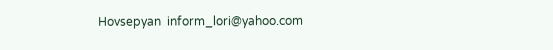Hovsepyan  inform_lori@yahoo.com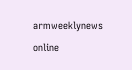armweeklynews online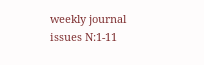weekly journal issues N:1-11